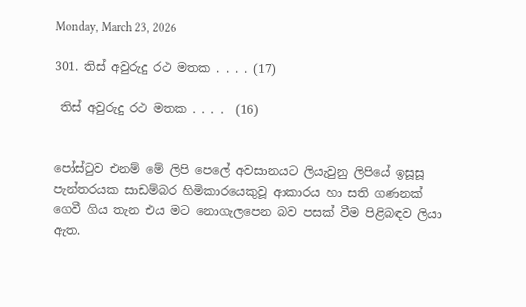Monday, March 23, 2026

301. තිස් අවුරුදු රථ මතක . . . . (17)

 තිස් අවුරුදු රථ මතක . . . .  (16)


පෝස්ටුව එනම් මේ ලිපි පෙලේ අවසානයට ලියැවුනු ලිපියේ ඉසූසූ පැන්තරයක සාඩම්බර හිමිකාරයෙකුවූ ආකාරය හා සති ගණනක් ගෙවී ගිය තැන එය මට නොගැලපෙන බව පසක් වීම පිළිබඳව ලියා ඇත.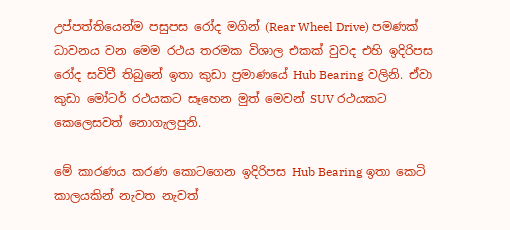උප්පත්තියෙන්ම පසුපස රෝද මගින් (Rear Wheel Drive) පමණක් ධාවනය වන මෙම රථය තරමක විශාල එකක් වුවද එහි ඉදිරිපස රෝද සවිවී තිබුනේ ඉතා කුඩා ප්‍රමාණයේ Hub Bearing වලිනි. ඒවා කුඩා මෝටර් රථයකට සෑහෙන මුත් මෙවන් SUV රථයකට කෙලෙසවත් නොගැලපුනි.

මේ කාරණය කරණ කොටගෙන ඉදිරිපස Hub Bearing ඉතා කෙටි කාලයකින් නැවත නැවත්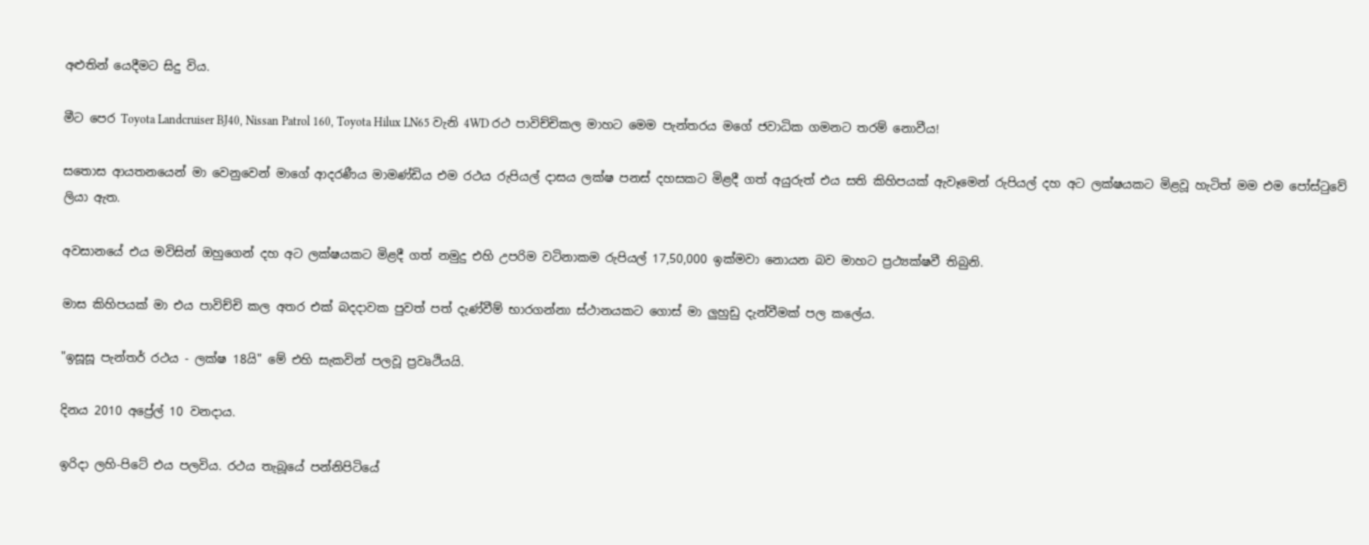අළුතින් යෙදීමට සිදු විය.

මීට පෙර Toyota Landcruiser BJ40, Nissan Patrol 160, Toyota Hilux LN65 වැනි 4WD රථ පාවිච්චිකල මාහට මෙම පැන්තරය මගේ ජවාධික ගමනට තරම් නොවීය!

සතොස ආයතනයෙන් මා වෙනුවෙන් මාගේ ආදරණීය මාමණ්ඩිය එම රථය රුපියල් දාසය ලක්ෂ පනස් දහසකට මිළදී ගත් අයුරුත් එය සති කිහිපයක් ඇවෑමෙන් රුපියල් දහ අට ලක්ෂයකට මිළවූ හැටිත් මම එම පෝස්ටුවේ ලියා ඇත.

අවසානයේ එය මවිසින් ඔහුගෙන් දහ අට ලක්ෂයකට මිළදී ගත් නමුදු එහි උපරිම වටිනාකම රුපියල් 17,50,000 ඉක්මවා නොයන බව මාහට ප්‍රථ්‍යක්ෂවී තිබුනි.

මාස කිහිපයක් මා එය පාවිච්චි කල අතර එක් බදදාවක පුවත් පත් දැණ්වීම් භාරගන්නා ස්ථානයකට ගොස් මා ලුහුඩු දැන්වීමක් පල කලේය.

"ඉසූසූ පැන්තර් රථය - ලක්ෂ 18යි" මේ එහි සැකවින් පලවූ ප්‍රවෘථියයි.

දිනය 2010 අප්‍රේල් 10 වනදාය.

ඉරිදා ලහි-පිටේ එය පලවිය. රථය තැබූයේ පන්නිපිටියේ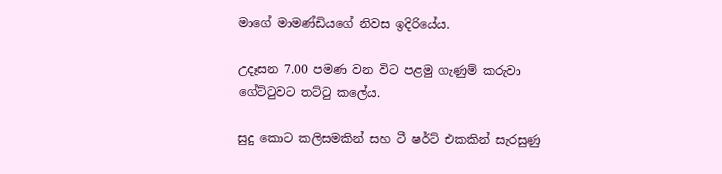මාගේ මාමණ්ඩියගේ නිවස ඉදිරියේය.

උදෑසන 7.00 පමණ වන විට පළමු ගැණුම් කරුවා ගේට්ටුවට තට්ටු කලේය.

සුදු කොට කලිසමකින් සහ ටී ෂර්ට් එකකින් සැරසුණු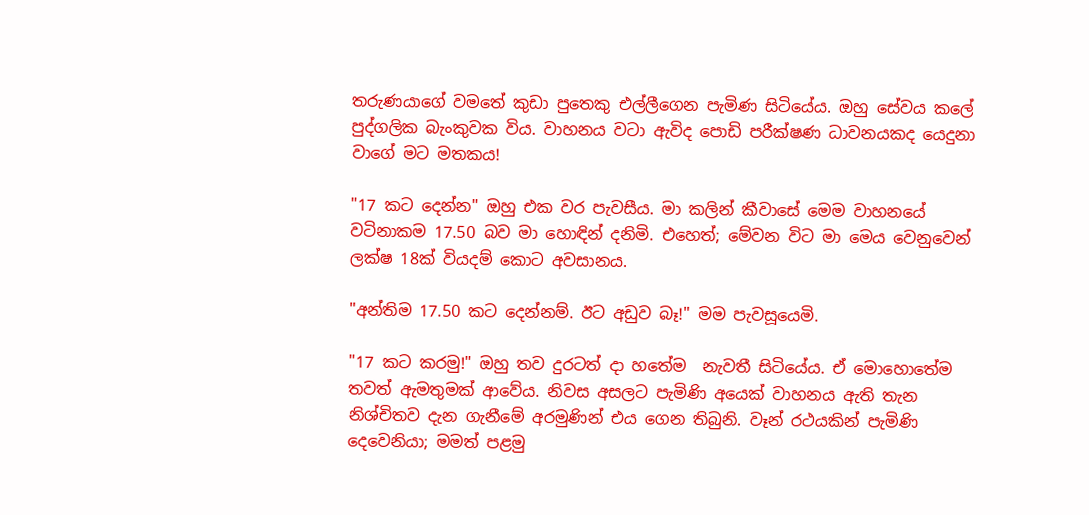තරුණයාගේ වමතේ කුඩා පුතෙකු එල්ලීගෙන පැමිණ සිටියේය. ඔහු සේවය කලේ පුද්ගලික බැංකුවක විය. වාහනය වටා ඇවිද පොඩි පරීක්ෂණ ධාවනයකද යෙදුනා වාගේ මට මතකය!

"17 කට දෙන්න" ඔහු එක වර පැවසීය. මා කලින් කීවාසේ මෙම වාහනයේ වටිනාකම 17.50 බව මා හොඳින් දනිමි. එහෙත්; මේවන විට මා මෙය වෙනුවෙන් ලක්ෂ 18ක් වියදම් කොට අවසානය.

"අන්තිම 17.50 කට දෙන්නම්. ඊට අඩුව බෑ!" මම පැවසූයෙමි.

"17 කට කරමු!" ඔහු තව දුරටත් දා හතේම  නැවතී සිටියේය. ඒ මොහොතේම තවත් ඇමතුමක් ආවේය. නිවස අසලට පැමිණි අයෙක් වාහනය ඇති තැන නිශ්චිතව දැන ගැනීමේ අරමුණින් එය ගෙන තිබුනි. වෑන් රථයකින් පැමිණි දෙවෙනියා; මමත් පළමු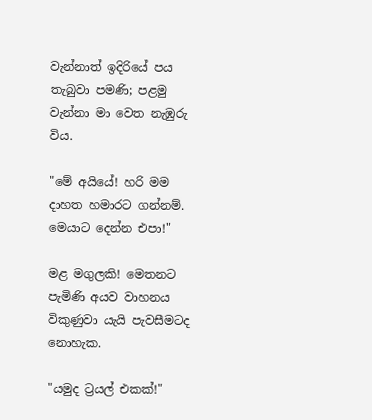වැන්නාත් ඉදිරියේ පය තැබුවා පමණි; පළමු වැන්නා මා වෙත නැඹුරු විය.

"මේ අයියේ! හරි මම දාහත හමාරට ගන්නම්. මෙයාට දෙන්න එපා!"

මළ මගුලකි! මෙතනට පැමිණි අයව වාහනය විකුණුවා යැයි පැවසීමටද නොහැක.

"යමුද ට්‍රයල් එකක්!"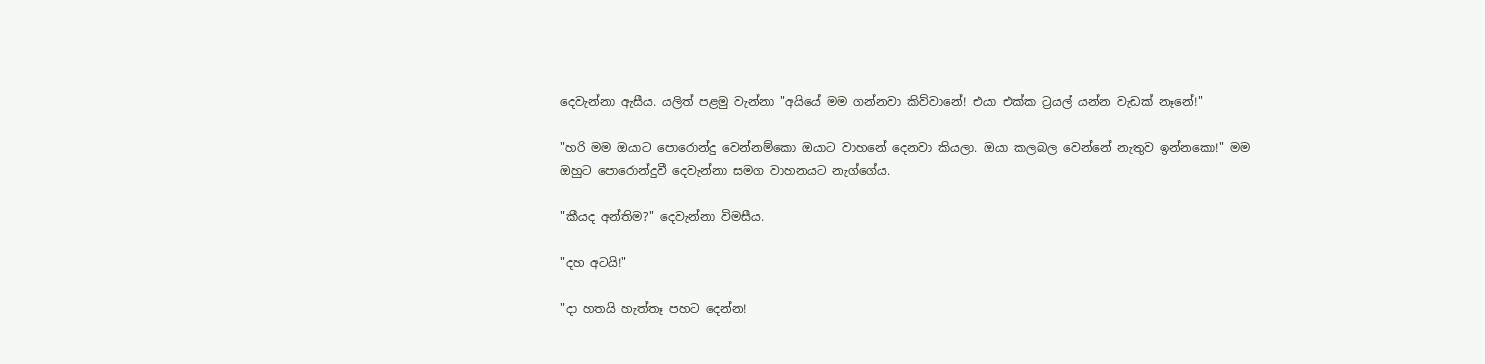දෙවැන්නා ඇසීය. යලිත් පළමු වැන්නා "අයියේ මම ගන්නවා කිව්වානේ! එයා එක්ක ට්‍රයල් යන්න වැඩක් නෑනේ!"

"හරි මම ඔයාට පොරොන්දු වෙන්නම්කො ඔයාට වාහනේ දෙනවා කියලා. ඔයා කලබල වෙන්නේ නැතුව ඉන්නකො!" මම ඔහුට පොරොන්දුවී දෙවැන්නා සමග වාහනයට නැග්ගේය.

"කීයද අන්තිම?" දෙවැන්නා විමසීය.

"දහ අටයි!"

"දා හතයි හැත්තෑ පහට දෙන්න!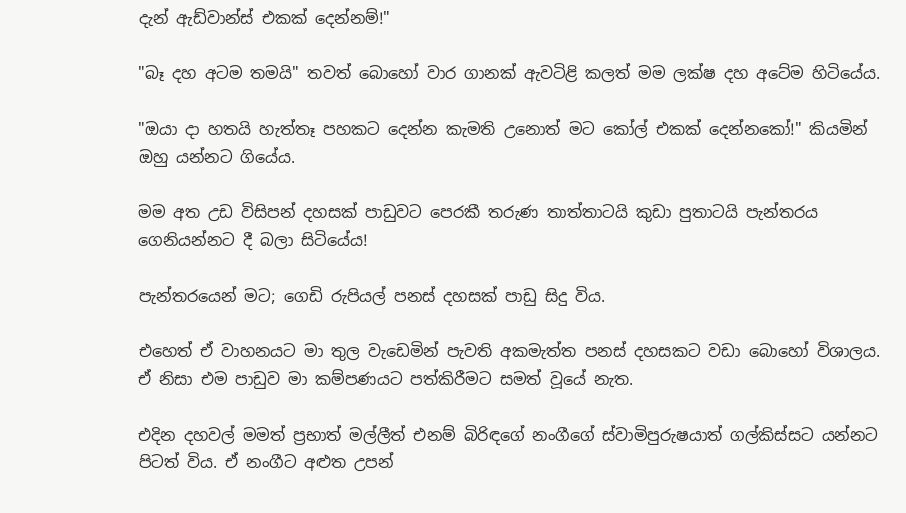දැන් ඇඩ්වාන්ස් එකක් දෙන්නම්!"

"බෑ දහ අටම තමයි" තවත් බොහෝ වාර ගානක් ඇවටිළි කලත් මම ලක්ෂ දහ අටේම හිටියේය.

"ඔයා දා හතයි හැත්තෑ පහකට දෙන්න කැමති උනොත් මට කෝල් එකක් දෙන්නකෝ!" කියමින් ඔහු යන්නට ගියේය.

මම අත උඩ විසිපන් දහසක් පාඩුවට පෙරකී තරුණ තාත්තාටයි කුඩා පුතාටයි පැන්තරය ගෙනියන්නට දී බලා සිටියේය!

පැන්තරයෙන් මට; ගෙඩි රුපියල් පනස් දහසක් පාඩු සිදු විය.

එහෙත් ඒ වාහනයට මා තුල වැඩෙමින් පැවති අකමැත්ත පනස් දහසකට වඩා බොහෝ විශාලය. ඒ නිසා එම පාඩුව මා කම්පණයට පත්කිරීමට සමත් වූයේ නැත.

එදින දහවල් මමත් ප්‍රභාත් මල්ලීත් එනම් බිරිඳගේ නංගීගේ ස්වාමිපුරුෂයාත් ගල්කිස්සට යන්නට පිටත් විය. ඒ නංගීට අළුත උපන්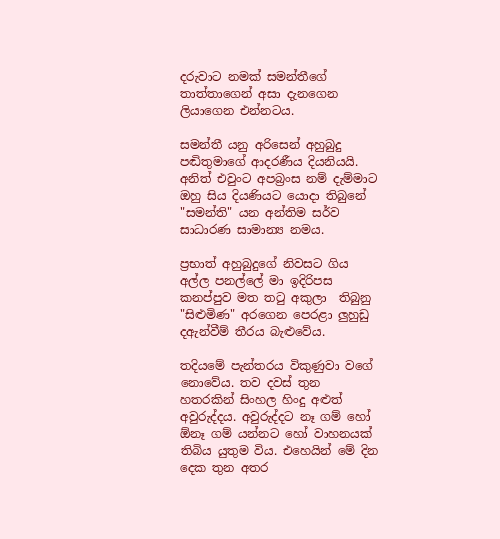දරුවාට නමක් සමන්තීගේ තාත්තාගෙන් අසා දැනගෙන ලියාගෙන එන්නටය.

සමන්තී යනු අරිසෙන් අහුබුදු පඬිතුමාගේ ආදරණීය දියනියයි. අනිත් එවුංට අපබ්‍රංස නම් දැම්මාට ඔහු සිය දියණියට යොදා තිබුනේ "සමන්ති" යන අන්තිම සර්ව සාධාරණ සාමාන්‍ය නමය.

ප්‍රභාත් අහුබුදුගේ නිවසට ගිය අල්ල පනල්ලේ මා ඉදිරිපස කනප්පුව මත තටු අකුලා  තිබුනු "සිළුමිණ" අරගෙන පෙරළා ලුහුඩු දඇන්වීම් තීරය බැළුවේය.

තදියමේ පැන්තරය විකුණුවා වගේ නොවේය. තව දවස් තුන හතරකින් සිංහල හිංදු අළුත් අවුරුද්දය. අවුරුද්දට නෑ ගම් හෝ ඕනෑ ගම් යන්නට හෝ වාහනයක් තිබිය යුතුම විය. එහෙයින් මේ දින දෙක තුන අතර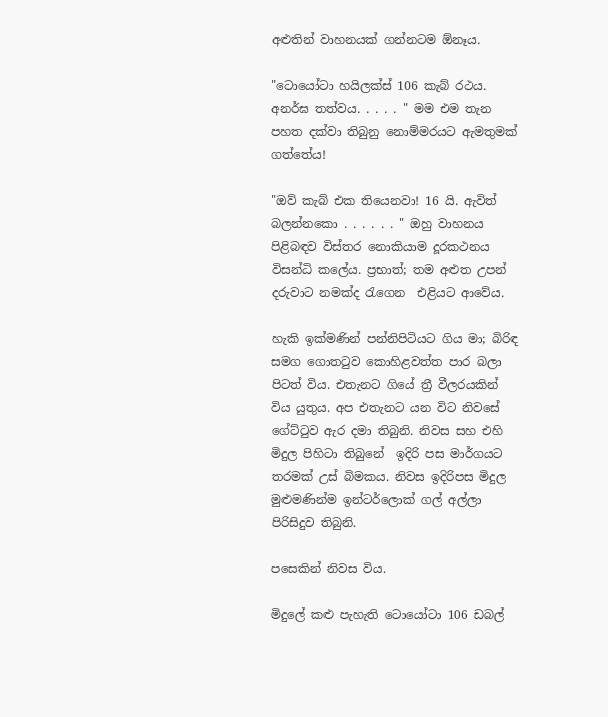අළුතින් වාහනයක් ගන්නටම ඕනෑය.

"ටොයෝටා හයිලක්ස් 106 කැබ් රථය. අනර්ඝ තත්වය. . . . . " මම එම තැන පහත දක්වා තිබුනු නොම්මරයට ඇමතුමක් ගත්තේය!

"ඔව් කැබ් එක තියෙනවා! 16 යි. ඇවිත් බලන්නකො . . . . . . " ඔහු වාහනය පිළිබඳව විස්තර නොකියාම දූරකථනය විසන්ධි කලේය. ප්‍රභාත්; තම අළුත උපන් දරුවාට නමක්ද රැගෙන  එළියට ආවේය.

හැකි ඉක්මණින් පන්නිපිටියට ගිය මා; බිරිඳ සමග ගොතටුව කොහිළවත්ත පාර බලා පිටත් විය. එතැනට ගියේ ත්‍රී වීලරයකින් විය යුතුය. අප එතැනට යන විට නිවසේ ගේට්ටුව ඇර දමා තිබුනි. නිවස සහ එහි මිදුල පිහිටා තිබුනේ  ඉදිරි පස මාර්ගයට තරමක් උස් බිමකය. නිවස ඉදිරිපස මිදුල මුළුමණින්ම ඉන්ටර්ලොක් ගල් අල්ලා පිරිසිදුව තිබුනි.

පසෙකින් නිවස විය.

මිදුලේ කළු පැහැති ටොයෝටා 106 ඩබල්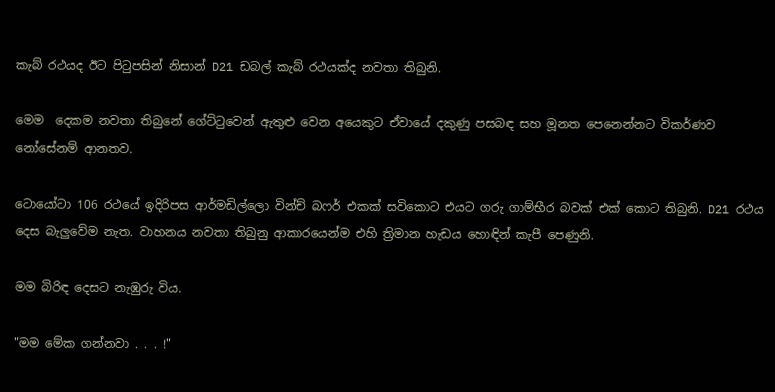කැබ් රථයද ඊට පිටුපසින් නිසාන් D21 ඩබල් කැබ් රථයක්ද නවතා තිබුනි.

මෙම  දෙකම නවතා තිබුනේ ගේට්ටුවෙන් ඇතුළු වෙන අයෙකුට ඒවායේ දකුණු පසබඳ සහ මූනත පෙනෙන්නට විකර්ණව නෝසේනම් ආනතව.

ටොයෝටා 106 රථයේ ඉදිරිපස ආර්මඩිල්ලො වින්ච් බෆර් එකක් සවිකොට එයට ගරු ගාම්භීර බවක් එක් කොට තිබුනි. D21 රථය දෙස බැලුවේම නැත. වාහනය නවතා තිබුනු ආකාරයෙන්ම එහි ත්‍රිමාන හැඩය හොඳින් කැපී පෙණුනි.

මම බිරිඳ දෙසට නැඹුරු විය.

"මම මේක ගන්නවා . . . !"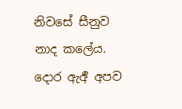නිවසේ සීනුව නාද කලේය. දොර ඇර්‍අ අපව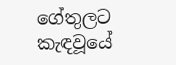ගේතුලට කැඳවූයේ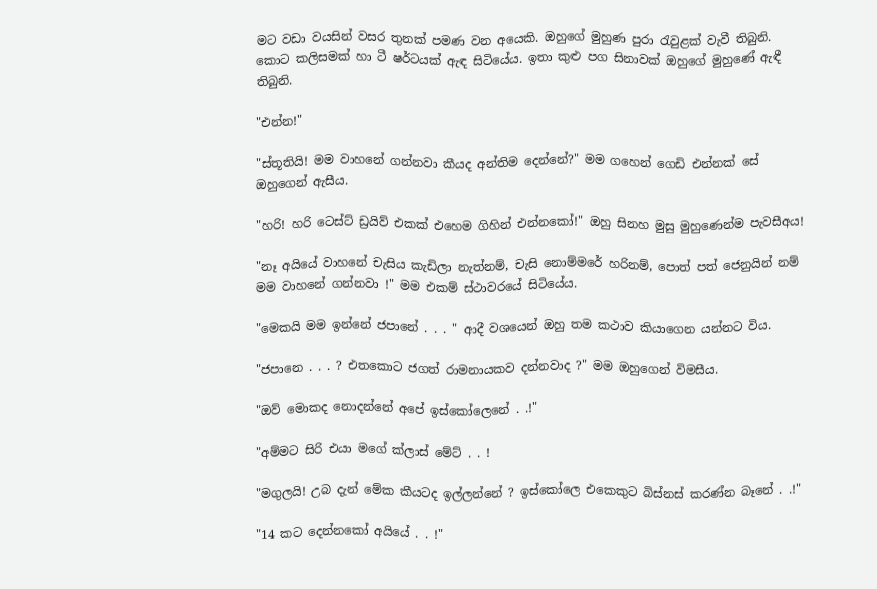මට වඩා වයසින් වසර තුනක් පමණ වන අයෙකි. ඔහුගේ මුහුණ පුරා රැවුළක් වැවී තිබුනි. කොට කලිසමක් හා ටී ෂර්ටයක් ඇඳ සිටියේය. ඉතා කුළු පග සිනාවක් ඔහුගේ මුහුණේ ඇඳී තිබුනි.

"එන්න!"

"ස්තූතියි! මම වාහනේ ගන්නවා කීයද අන්තිම දෙන්නේ?" මම ගහෙන් ගෙඩි එන්නක් සේ ඔහුගෙන් ඇසීය.

"හරි! හරි ටෙස්ට් ඩ්‍රයිව් එකක් එහෙම ගිහින් එන්නකෝ!" ඔහු සිනහ මුසු මුහුණෙන්ම පැවසීඅය!

"නෑ අයියේ වාහනේ චැසිය කැඩිලා නැත්නම්, චැසි නොම්මරේ හරිනම්, පොත් පත් ජෙනුයින් නම් මම වාහනේ ගන්නවා !" මම එකම් ස්ථාවරයේ සිටියේය.

"මෙකයි මම ඉන්නේ ජපානේ . . . " ආදී වශයෙන් ඔහු තම කථාව කියාගෙන යන්නට විය.

"ජපානෙ . . . ? එතකොට ජගත් රාමනායකව දන්නවාද ?" මම ඔහුගෙන් විමසීය.

"ඔව් මොකද නොදන්නේ අපේ ඉස්කෝලෙනේ . .!"

"අම්මට සිරි එයා මගේ ක්ලාස් මේට් . . !

"මගුලයි! උබ දැන් මේක කීයටද ඉල්ලන්නේ ? ඉස්කෝලෙ එකෙකුට බිස්නස් කරණ්න බෑනේ . .!"

"14 කට දෙන්නකෝ අයියේ . . !"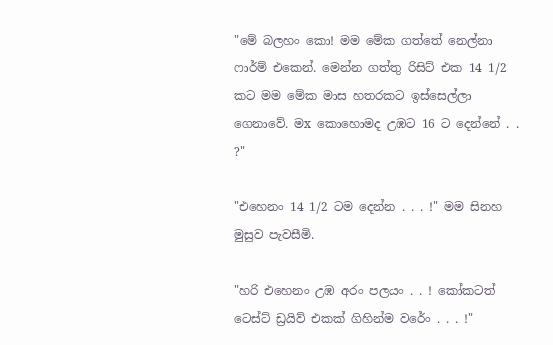"මේ බලහං කො! මම මේක ගත්තේ නෙල්නා ෆාර්ම් එකෙන්. මෙන්න ගත්තු රිසිට් එක 14 1/2 කට මම මේක මාස හතරකට ඉස්සෙල්ලා ගෙනාවේ. මx කොහොමද උඹට 16 ට දෙන්නේ . . ?"

"එහෙනං 14 1/2 ටම දෙන්න . . . !" මම සිනහ මුසුව පැවසීමි.

"හරි එහෙනං උඹ අරං පලයං . . ! කෝකටත් ටෙස්ට් ඩ්‍රයිව් එකක් ගිහින්ම වරේං . . . !"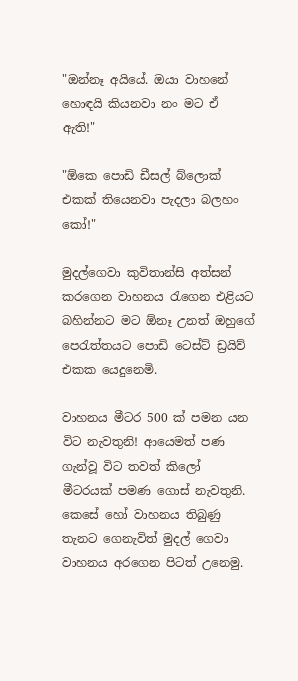"ඔන්නෑ අයියේ. ඔයා වාහනේ හොඳයි කියනවා නං මට ඒ ඇති!"

"ඕකෙ පොඩි ඩීසල් බ්ලොක් එකක් තියෙනවා පැදලා බලහං කෝ!"

මුදල්ගෙවා කුවිතාන්සි අත්සන් කරගෙන වාහනය රැගෙන එළියට බහින්නට මට ඕනෑ උනත් ඔහුගේ පෙරැත්තයට පොඩි ටෙස්ට් ඩ්‍රයිව් එකක යෙදුනෙමි.

වාහනය මීටර 500 ක් පමන යන විට නැවතුනි! ආයෙමත් පණ ගැන්වූ විට තවත් කිලෝ මීටරයක් පමණ ගොස් නැවතුනි. කෙසේ හෝ වාහනය තිබුණු තැනට ගෙනැවිත් මුදල් ගෙවා වාහනය අරගෙන පිටත් උනෙමු.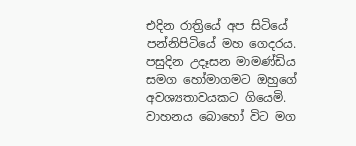එදින රාත්‍රියේ අප සිටියේ පන්නිපිටියේ මහ ගෙදරය. පසුදින උදෑසන මාමණ්ඩිය සමග හෝමාගමට ඔහුගේ අවශ්‍යතාවයකට ගියෙමි. වාහනය බොහෝ විට මග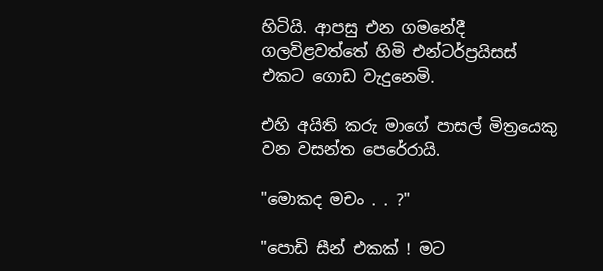හිටියි. ආපසු එන ගමනේදී ගලවිළවත්තේ හිමි එන්ටර්ප්‍රයිසස් එකට ගොඩ වැදුනෙමි.

එහි අයිති කරු මාගේ පාසල් මිත්‍රයෙකු වන වසන්ත පෙරේරායි.

"මොකද මචං . . ?"

"පොඩි සීන් එකක් ! මට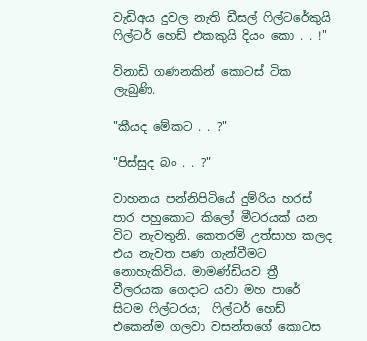වැඩිඅය දුවල නැති ඩීසල් ෆිල්ටරේකුයි ෆිල්ටර් හෙඩ් එකකුයි දියං කො . . !"

විනාඩි ගණනකින් කොටස් ටික ලැබුණි.

"කීයද මේකට . . ?"

"පිස්සුද බං . . ?"

වාහනය පන්නිපිටියේ දුම්රිය හරස් පාර පහුකොට කිලෝ මීටරයක් යන විට නැවතුනි. කෙතරම් උත්සාහ කලද එය නැවත පණ ගැන්වීමට නොහැකිවිය. මාමණ්ඩියව ත්‍රී වීලරයක ගෙදාට යවා මහ පාරේ සිටම ෆිල්ටරය;  ෆිල්ටර් හෙඩ් එකෙන්ම ගලවා වසන්තගේ කොටස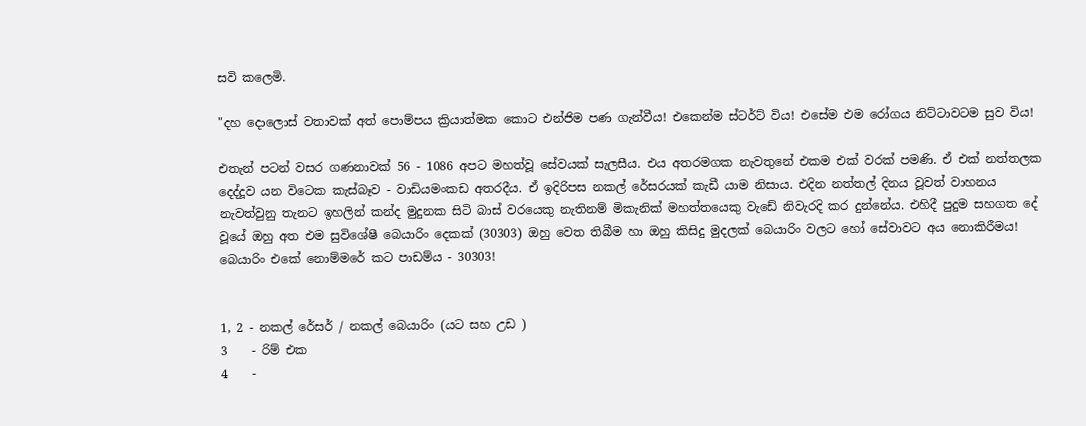සවි කලෙමි.

"දහ දොලොස් වතාවක් අත් පොම්පය ක්‍රියාත්මක කොට එන්ජිම පණ ගැන්වීය! එකෙන්ම ස්ටර්ට් විය! එසේම එම රෝගය නිට්ටාවටම සුව විය!

එතැන් පටන් වසර ගණනාවක් 56 - 1086 අපට මහත්වූ සේවයක් සැලසීය. එය අතරමගක නැවතුනේ එකම එක් වරක් පමණි. ඒ එක් නත්තලක දෙද්දූව යන විටෙක කැස්බෑව - වාඩියමංකඩ අතරදීය. ඒ ඉදිරිපස නකල් රේසරයක් කැඩී යාම නිසාය. එදින නත්තල් දිනය වූවත් වාහනය නැවත්වුනු තැනට ඉහලින් කන්ද මුදුනක සිටි බාස් වරයෙකු නැතිනම් මිකැනික් මහත්තයෙකු වැඩේ නිවැරදි කර දුන්නේය. එහිදී පුදුම සහගත දේ වූයේ ඔහු අත එම සුවිශේෂී බෙයාරිං දෙකක් (30303) ඔහු වෙත තිබීම හා ඔහු කිසිදු මුදලක් බෙයාරිං වලට හෝ සේවාවට අය නොකිරීමය! බෙයාරිං එකේ නොම්මරේ කට පාඩම්ය - 30303!


1, 2 - නකල් රේසර් / නකල් බෙයාරිං (යට සහ උඩ )
3    - රිම් එක
4    -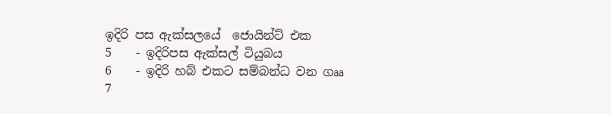ඉදිරි පස ඇක්සලයේ  ජොයින්ට් එක
5    - ඉදිරිපස ඇක්සල් ටියුබය
6    - ඉදිරි හබ් එකට සම්බන්ධ වන ගෲ
7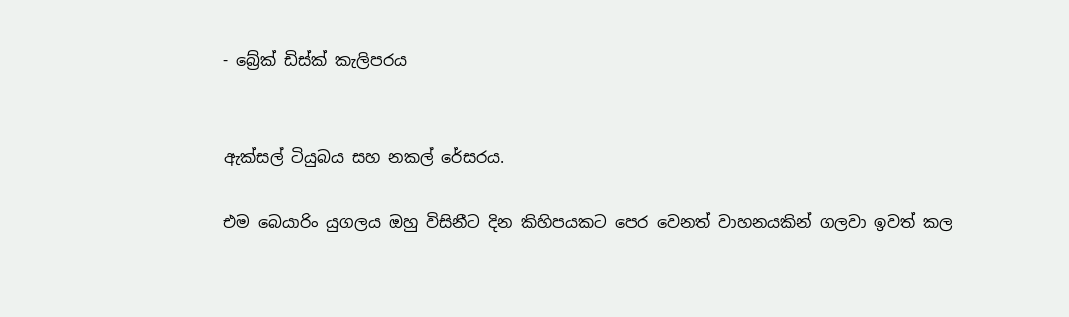- බ්‍රේක් ඩිස්ක් කැලිපරය


ඇක්සල් ටියුබය සහ නකල් රේසරය.

එම බෙයාරිං යුගලය ඔහු විසිනීට දින කිහිපයකට පෙර වෙනත් වාහනයකින් ගලවා ඉවත් කල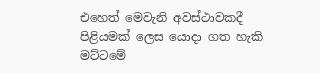එහෙත් මෙවැනි අවස්ථාවකදී පිළියමක් ලෙස යොදා ගත හැකි මට්ටමේ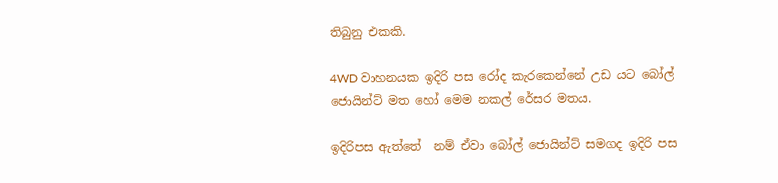තිබුනු එකකි.

4WD වාහනයක ඉදිරි පස රෝද කැරකෙන්නේ උඩ යට බෝල් ජොයින්ට් මත හෝ මෙම නකල් රේසර මතය.

ඉදිරිපස ඇත්තේ  නම් ඒවා බෝල් ජොයින්ට් සමගද ඉදිරි පස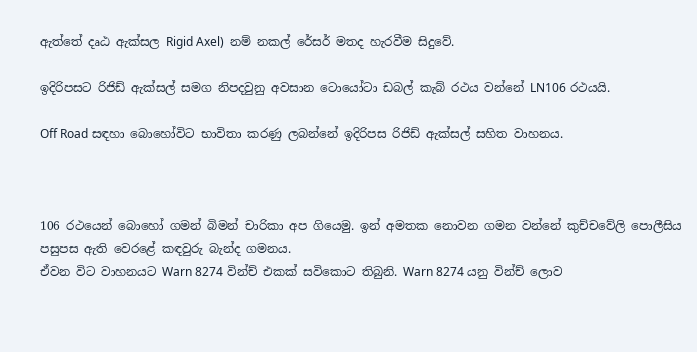ඇත්තේ දෘඨ ඇක්සල Rigid Axel)  නම් නකල් රේසර් මතද හැරවීම සිදුවේ.

ඉදිරිපසට රිජිඩ් ඇක්සල් සමග නිපදවුනු අවසාන ටොයෝටා ඩබල් කැබ් රථය වන්නේ LN106 රථයයි.

Off Road සඳහා බොහෝවිට භාවිතා කරණු ලබන්නේ ඉදිරිපස රිජිඩ් ඇක්සල් සහිත වාහනය.



106 රථයෙන් බොහෝ ගමන් බිමන් චාරිකා අප ගියෙමු. ඉන් අමතක නොවන ගමන වන්නේ කුච්චවේලි පොලීසිය පසුපස ඇති වෙරළේ කඳවුරු බැන්ද ගමනය.
ඒවන විට වාහනයට Warn 8274 වින්ච් එකක් සවිකොට තිබුනි. Warn 8274 යනු වින්ච් ලොව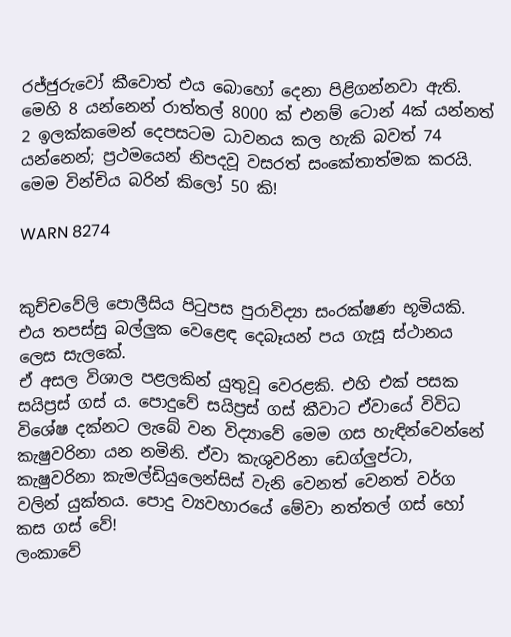රජ්ජුරුවෝ කීවොත් එය බොහෝ දෙනා පිළිගන්නවා ඇති.
මෙහි 8 යන්නෙන් රාත්තල් 8000 ක් එනම් ටොන් 4ක් යන්නත් 2 ඉලක්කමෙන් දෙපසටම ධාවනය කල හැකි බවත් 74 යන්නෙන්; ප්‍රථමයෙන් නිපදවූ වසරත් සංකේතාත්මක කරයි. මෙම වින්චිය බරින් කිලෝ 50 කි!

WARN 8274


කුච්චවේලි පොලීසිය පිටුපස පුරාවිද්‍යා සංරක්ෂණ භූමියකි. එය තපස්සු බල්ලුක වෙළෙඳ දෙබෑයන් පය ගැසූ ස්ථානය ලෙස සැලකේ.
ඒ අසල විශාල පළලකින් යුතුවූ වෙරළකි. එහි එක් පසක සයිප්‍රස් ගස් ය. පොදුවේ සයිප්‍රස් ගස් කීවාට ඒවායේ විවිධ විශේෂ දක්නට ලැබේ වන විද්‍යාවේ මෙම ගස හැඳින්වෙන්නේ කැෂුවරිනා යන නමිනි. ඒවා කැශුවරිනා ඩෙග්ලුප්ටා, කැෂුවරිනා කැමල්ඩියුලෙන්සිස් වැනි වෙනත් වෙනත් වර්ග වලින් යුක්තය. පොදු ව්‍යවහාරයේ මේවා නත්තල් ගස් හෝ කස ගස් වේ!
ලංකාවේ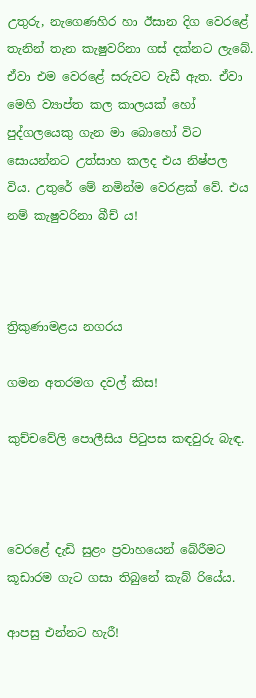උතුරු, නැගෙණහිර හා ඊසාන දිග වෙරළේ තැනින් තැන කැෂුවරිනා ගස් දක්නට ලැබේ. ඒවා එම වෙරළේ සරුවට වැඩී ඇත. ඒවා මෙහි ව්‍යාප්ත කල කාලයක් හෝ පුද්ගලයෙකු ගැන මා බොහෝ විට සොයන්නට උත්සාහ කලද එය නිෂ්පල විය. උතුරේ මේ නමින්ම වෙරළක් වේ. එය නම් කැෂුවරිනා බීච් ය!



ත්‍රිකුණාමළය නගරය

ගමන අතරමග දවල් කිස!

කුච්චවේලි පොලීසිය පිටුපස කඳවුරු බැඳ.



වෙරළේ දැඩි සුළං ප්‍රවාහයෙන් බේරීමට කූඩාරම ගැට ගසා තිබුනේ කැබ් රියේය.

ආපසු එන්නට හැරී!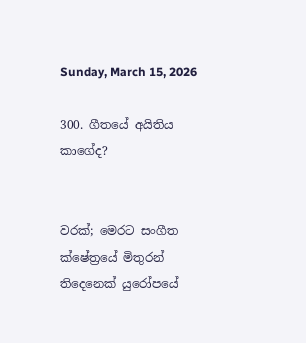Sunday, March 15, 2026

300. ගීතයේ අයිතිය කාගේද?


වරක්; මෙරට සංගීත ක්ෂේත්‍රයේ මිතුරන් තිදෙනෙක් යුරෝපයේ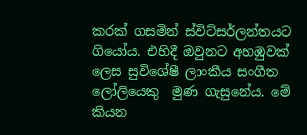කරක් ගසමින් ස්විට්සර්ලන්තයට  ගියෝය. එහිදී ඔවුනට අහඹුවක් ලෙස සුවිශේෂී ලාංකීය සංගීත ලෝලියෙකු  මුණ ගැසුනේය. මේ කියන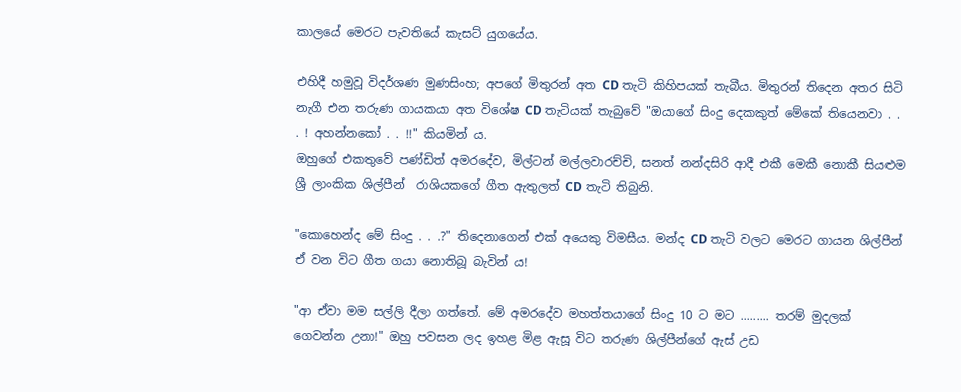කාලයේ මෙරට පැවතියේ කැසට් යුගයේය.

එහිදී හමුවූ විදර්ශණ මුණසිංහ; අපගේ මිතුරන් අත CD තැටි කිහිපයක් තැබීය. මිතුරන් තිදෙන අතර සිටි නැගී එන තරුණ ගායකයා අත විශේෂ CD තැටියක් තැබුවේ "ඔයාගේ සිංදු දෙකකුත් මේකේ තියෙනවා . . . ! අහන්නකෝ . . !!" කියමින් ය.
ඔහුගේ එකතුවේ පණ්ඩිත් අමරදේව, මිල්ටන් මල්ලවාරච්චි, සනත් නන්දසිරි ආදී එකී මෙකී නොකී සියළුම ශ්‍රී ලාංකික ශිල්පීන්  රාශියකගේ ගීත ඇතුලත් CD තැටි තිබුනි.

"කොහෙන්ද මේ සිංදු . . .?" තිදෙනාගෙන් එක් අයෙකු විමසීය. මන්ද CD තැටි වලට මෙරට ගායන ශිල්පීන් ඒ වන විට ගීත ගයා නොතිබූ බැවින් ය!

"ආ ඒවා මම සල්ලි දීලා ගත්තේ. මේ අමරදේව මහත්තයාගේ සිංදු 10 ට මට ......... තරම් මුදලක් ගෙවන්න උනා!" ඔහු පවසන ලද ඉහළ මිළ ඇසූ විට තරුණ ශිල්පීන්ගේ ඇස් උඩ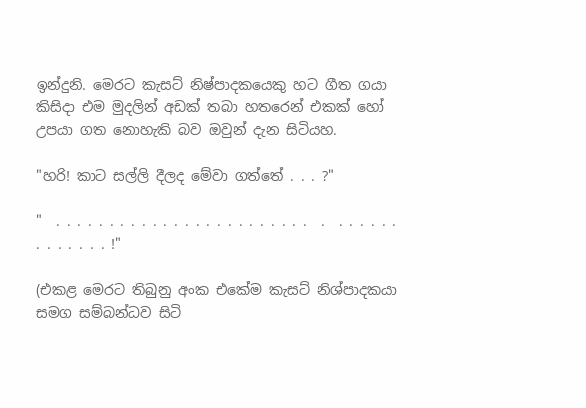ඉන්දුනි. මෙරට කැසට් නිෂ්පාදකයෙකු හට ගීත ගයා කිසිදා එම මුදලින් අඩක් තබා හතරෙන් එකක් හෝ උපයා ගත නොහැකි බව ඔවුන් දැන සිටියහ.

"හරි! කාට සල්ලි දීලද මේවා ගත්තේ . . . ?"

"  . . . . . . . . . . . . . . . . . . . . . . . .  .  . . . . . . . . . . . . . !"

(එකළ මෙරට තිබුනු අංක එකේම කැසට් නිශ්පාදකයා සමග සම්බන්ධව සිටි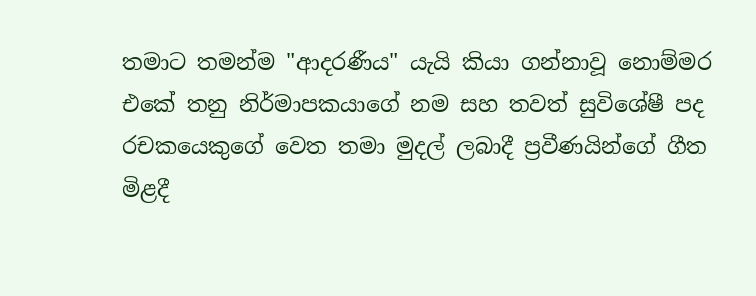තමාට තමන්ම "ආදරණීය" යැයි කියා ගන්නාවූ නොම්මර එකේ තනු නිර්මාපකයාගේ නම සහ තවත් සුවිශේෂී පද රචකයෙකුගේ වෙත තමා මුදල් ලබාදී ප්‍රවීණයින්ගේ ගීත මිළදී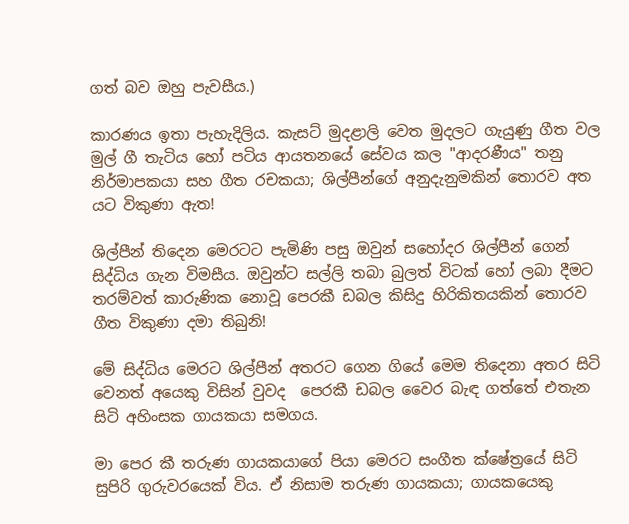ගත් බව ඔහු පැවසීය.)

කාරණය ඉතා පැහැදිලිය. කැසට් මුදළාලි වෙත මුදලට ගැයුණු ගීත වල මුල් ගී තැටිය හෝ පටිය ආයතනයේ සේවය කල "ආදරණීය" තනු නිර්මාපකයා සහ ගීත රචකයා; ශිල්පීන්ගේ අනුදැනුමකින් තොරව අත යට විකුණා ඇත!

ශිල්පීන් තිදෙන මෙරටට පැමිණි පසු ඔවුන් සහෝදර ශිල්පීන් ගෙන් සිද්ධිය ගැන විමසීය. ඔවුන්ට සල්ලි තබා බුලත් විටක් හෝ ලබා දීමට තරම්වත් කාරුණික නොවූ පෙරකී ඩබල කිසිදු හිරිකිතයකින් තොරව ගීත විකුණා දමා තිබුනි!

මේ සිද්ධිය මෙරට ශිල්පීන් අතරට ගෙන ගියේ මෙම තිදෙනා අතර සිටි වෙනත් අයෙකු විසින් වුවද  පෙරකී ඩබල වෛර බැඳ ගත්තේ එතැන සිටි අහිංසක ගායකයා සමගය.

මා පෙර කී තරුණ ගායකයාගේ පියා මෙරට සංගීත ක්ෂේත්‍රයේ සිටි සුපිරි ගුරුවරයෙක් විය. ඒ නිසාම තරුණ ගායකයා; ගායකයෙකු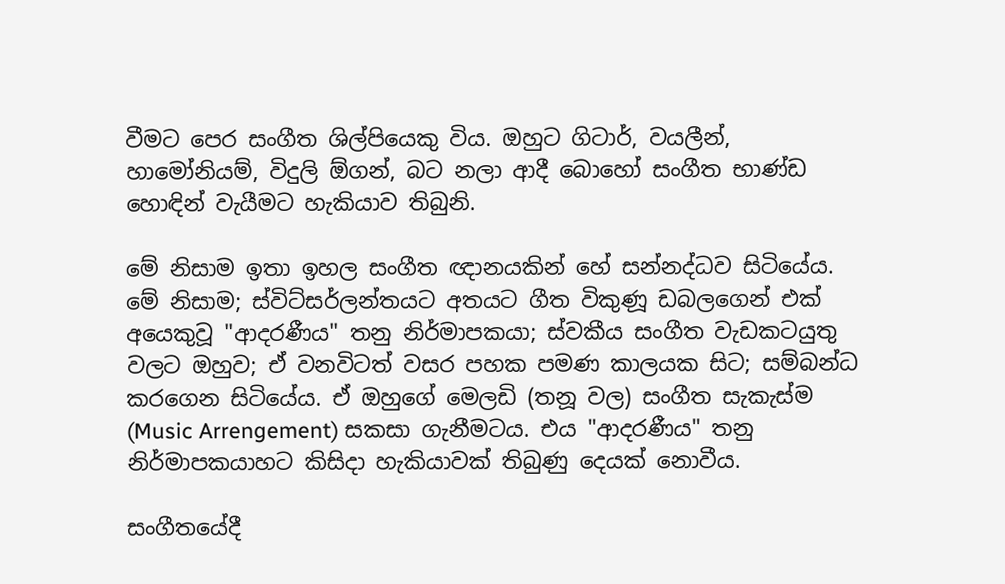වීමට පෙර සංගීත ශිල්පියෙකු විය. ඔහුට ගිටාර්, වයලීන්, හාමෝනියම්, විදුලි ඕගන්, බට නලා ආදී බොහෝ සංගීත භාණ්ඩ හොඳින් වැයීමට හැකියාව තිබුනි.

මේ නිසාම ඉතා ඉහල සංගීත ඥානයකින් හේ සන්නද්ධව සිටියේය. මේ නිසාම; ස්විට්සර්ලන්තයට අතයට ගීත විකුණූ ඩබලගෙන් එක් අයෙකුවූ "ආදරණීය" තනු නිර්මාපකයා; ස්වකීය සංගීත වැඩකටයුතු වලට ඔහුව; ඒ වනවිටත් වසර පහක පමණ කාලයක සිට; සම්බන්ධ කරගෙන සිටියේය. ඒ ඔහුගේ මෙලඩි (තනූ වල) සංගීත සැකැස්ම (Music Arrengement) සකසා ගැනීමටය. එය "ආදරණීය" තනු නිර්මාපකයාහට කිසිදා හැකියාවක් තිබුණු දෙයක් නොවීය.

සංගීතයේදී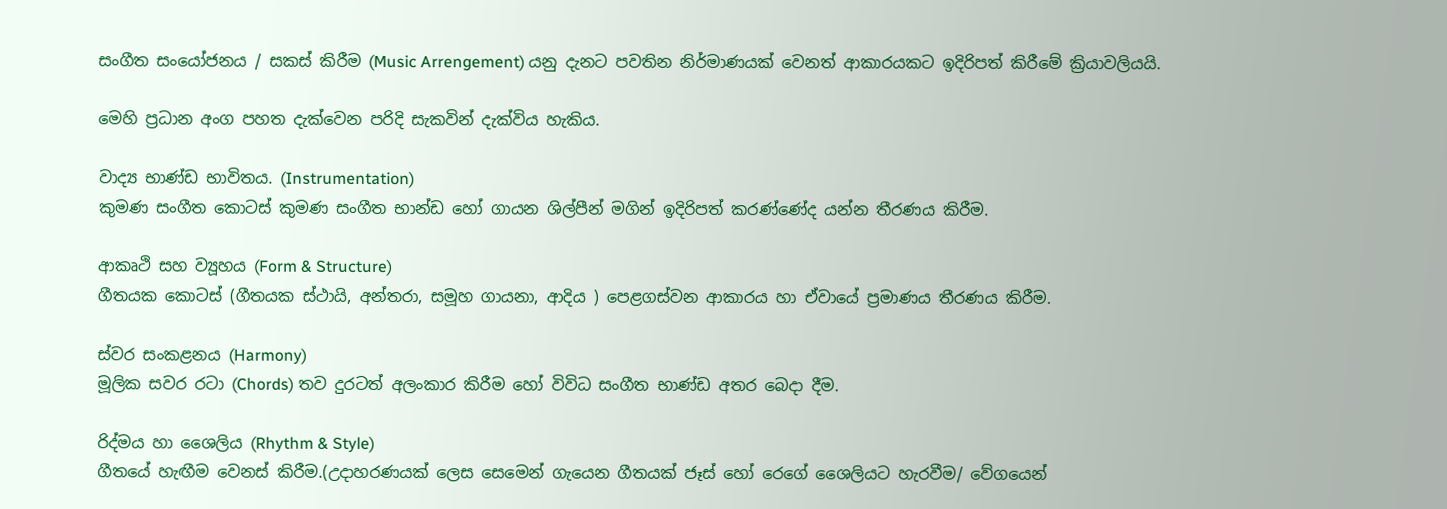සංගීත සංයෝජනය / සකස් කිරීම (Music Arrengement) යනු දැනට පවතින නිර්මාණයක් වෙනත් ආකාරයකට ඉදිරිපත් කිරීමේ ක්‍රියාවලියයි.

මෙහි ප්‍රධාන අංග පහත දැක්වෙන පරිදි සැකවින් දැක්විය හැකිය.

වාද්‍ය භාණ්ඩ භාවිතය. (Instrumentation)
කුමණ සංගීත කොටස් කුමණ සංගීත භාන්ඩ හෝ ගායන ශිල්පීන් මගින් ඉදිරිපත් කරණ්ණේද යන්න තීරණය කිරීම.

ආකෘථි සහ ව්‍යූහය (Form & Structure)
ගීතයක කොටස් (ගීතයක ස්ථායි, අන්තරා, සමූහ ගායනා, ආදිය ) පෙළගස්වන ආකාරය හා ඒවායේ ප්‍රමාණය තීරණය කිරීම.

ස්වර සංකළනය (Harmony)
මූලික සවර රටා (Chords) තව දුරටත් අලංකාර කිරීම හෝ විවිධ සංගීත භාණ්ඩ අතර බෙදා දීම.

රිද්මය හා ශෛලිය (Rhythm & Style)
ගීතයේ හැඟීම වෙනස් කිරීම.(උදාහරණයක් ලෙස සෙමෙන් ගැයෙන ගීතයක් ජෑස් හෝ රෙගේ ශෛලියට හැරවීම/ වේගයෙන්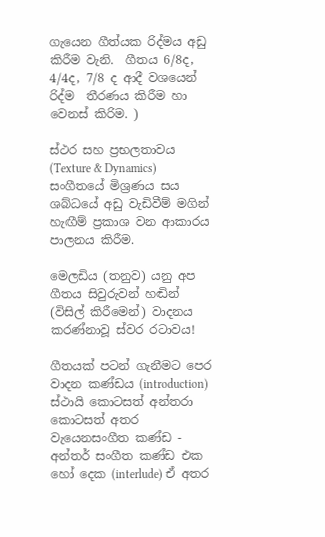ගැයෙන ගීත්යක රිද්මය අඩු කිරීම වැනි.  ගීතය 6/8ද, 4/4ද, 7/8 ද ආදී වශයෙන් රිද්ම  තීරණය කිරීම හා වෙනස් කිරිම. )

ස්ථර සහ ප්‍රභලතාවය (Texture & Dynamics)
සංගීතයේ මිශ්‍රණය සය ශබ්ධයේ අඩු වැඩිවීම් මගින් හැඟීම් ප්‍රකාශ වන ආකාරය පාලනය කිරීම.

මෙලඩිය (තනුව) යනු අප ගීතය සිවුරුවන් හඬින් (විසිල් කිරීමෙන්) වාදනය කරණ්නාවූ ස්වර රටාවය!

ගීතයක් පටන් ගැනීමට පෙර වාදන කණ්ඩය (introduction) ස්ථායි කොටසත් අන්තරා කොටසත් අතර වැයෙනසංගීත කණ්ඩ - අන්තර් සංගීත කණ්ඩ එක හෝ දෙක (interlude) ඒ අතර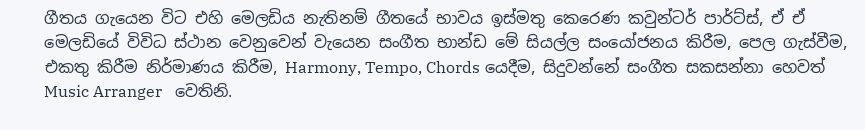ගීතය ගැයෙන විට එහි මෙලඩිය නැතිනම් ගීතයේ භාවය ඉස්මතු කෙරෙණ කවුන්ටර් පාර්ට්ස්, ඒ ඒ මෙලඩියේ විවිධ ස්ථාන වෙනුවෙන් වැයෙන සංගීත භාන්ඩ මේ සියල්ල සංයෝජනය කිරීම, පෙල ගැස්වීම, එකතු කිරීම නිර්මාණය කිරීම, Harmony, Tempo, Chords යෙදීම, සිදුවන්නේ සංගීත සකසන්නා හෙවත් Music Arranger   වෙතිනි.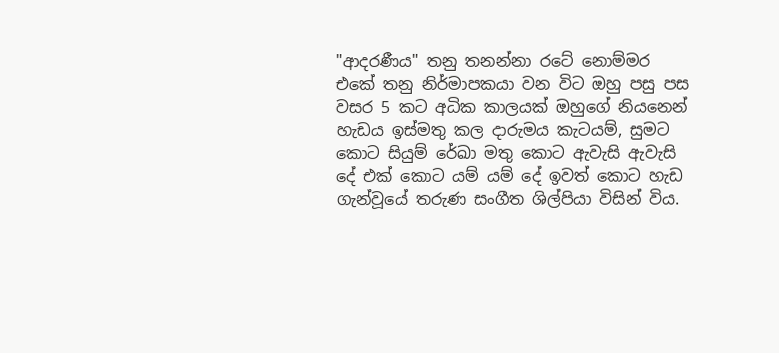"ආදරණීය" තනු තනන්නා රටේ නොම්මර එකේ තනු නිර්මාපකයා වන විට ඔහු පසු පස වසර 5 කට අධික කාලයක් ඔහුගේ නියනෙන් හැඩය ඉස්මතු කල දාරුමය කැටයම්, සුමට කොට සියුම් රේඛා මතු කොට ඇවැසි ඇවැසි දේ එක් කොට යම් යම් දේ ඉවත් කොට හැඩ ගැන්වූයේ තරුණ සංගීත ශිල්පියා විසින් විය.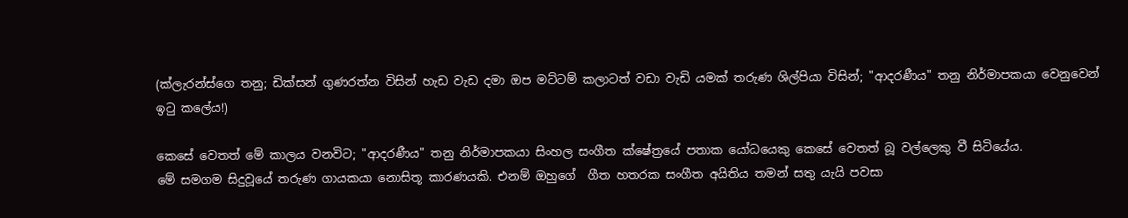(ක්ලැරන්ස්ගෙ තනු; ඩික්සන් ගුණරත්න විසින් හැඩ වැඩ දමා ඔප මට්ටම් කලාටත් වඩා වැඩි යමක් තරුණ ශිල්පියා විසින්; "ආදරණීය" තනු නිර්මාපකයා වෙනුවෙන් ඉටු කලේය!)

කෙසේ වෙතත් මේ කාලය වනවිට; "ආදරණීය" තනු නිර්මාපකයා සිංහල සංගීත ක්ෂේත්‍රයේ පතාක යෝධයෙකු කෙසේ වෙතත් බූ වල්ලෙකු වී සිටියේය.
මේ සමගම සිදුවූයේ තරුණ ගායකයා නොසිතූ කාරණයකි. එනම් ඔහුගේ  ගීත හතරක සංගීත අයිතිය තමන් සතු යැයි පවසා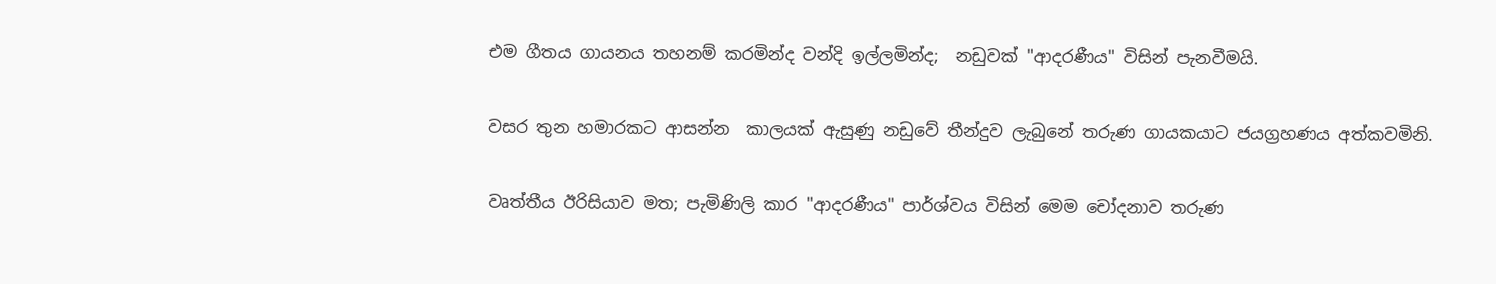එම ගීතය ගායනය තහනම් කරමින්ද වන්දි ඉල්ලමින්ද;  නඩුවක් "ආදරණීය" විසින් පැනවීමයි.

වසර තුන හමාරකට ආසන්න  කාලයක් ඇසුණු නඩුවේ තීන්දුව ලැබුනේ තරුණ ගායකයාට ජයග්‍රහණය අත්කවමිනි.

වෘත්තීය ඊරිසියාව මත; පැමිණිලි කාර "ආදරණීය" පාර්ශ්වය විසින් මෙම චෝදනාව තරුණ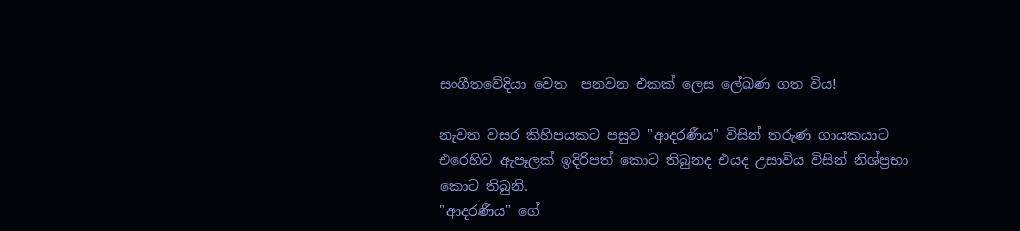සංගීතවේදියා වෙත  පනවන එකක් ලෙස ලේඛණ ගත විය!

නැවත වසර කිහිපයකට පසුව "ආදරණීය" විසින් තරුණ ගායකයාට එරෙහිව ඇපෑලක් ඉදිරිපත් කොට තිබුනද එයද උසාවිය විසින් නිශ්ප්‍රභා කොට තිබුනි.
"ආදරණීය" ගේ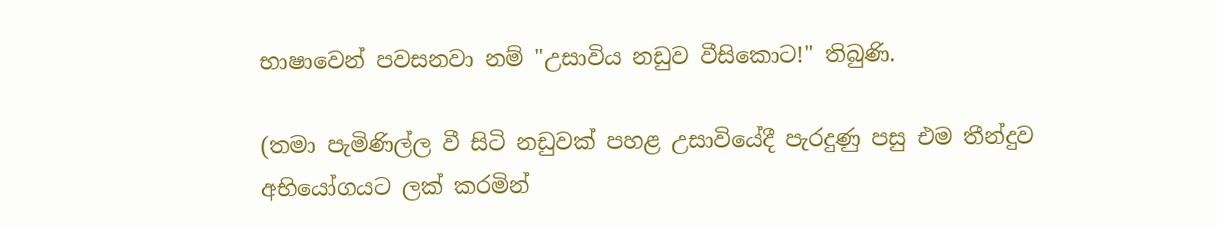භාෂාවෙන් පවසනවා නම් "උසාවිය නඩුව වීසිකොට!" තිබුණි.

(තමා පැමිණිල්ල වී සිටි නඩුවක් පහළ උසාවියේදී පැරදුණු පසු එම තීන්දුව අභියෝගයට ලක් කරමින්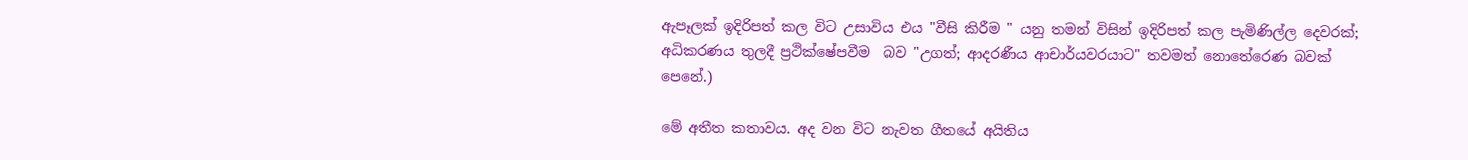ඇපෑලක් ඉදිරිපත් කල විට උසාවිය එය "වීසි කිරීම " යනු තමන් විසින් ඉදිරිපත් කල පැමිණිල්ල දෙවරක්; අධිකරණය තුලදී ප්‍රථික්ෂේපවීම  බව "උගත්; ආදරණීය ආචාර්යවරයාට" තවමත් නොතේරෙණ බවක් පෙනේ.)

මේ අතීත කතාවය. අද වන විට නැවත ගීතයේ අයිතිය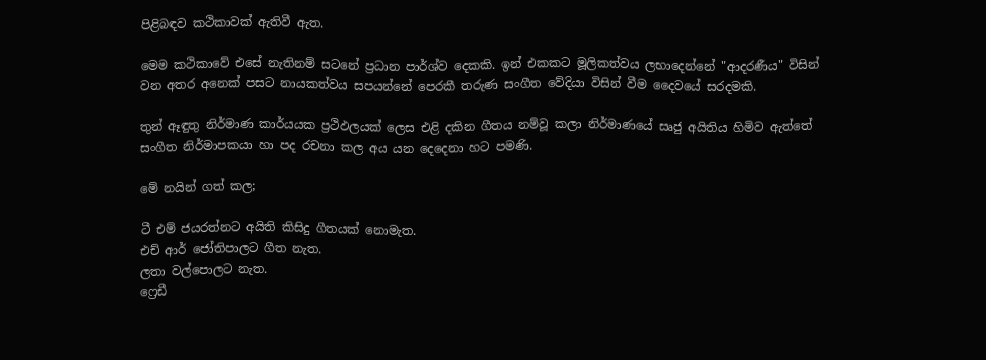පිළිබඳව කථිකාවක් ඇතිවී ඇත.

මෙම කථිකාවේ එසේ නැතිනම් සටනේ ප්‍රධාන පාර්ශ්ව දෙකකි. ඉන් එකකට මූලිකත්වය ලභාදෙන්නේ "ආදරණීය" විසින් වන අතර අනෙක් පසට නායකත්වය සපයන්නේ පෙරකී තරුණ සංගීත වේදියා විසින් වීම දෛවයේ සරදමකි.

තුන් ඈඳුතු නිර්මාණ කාර්යයක ප්‍රථිඵලයක් ලෙස එළි දකින ගීතය නම්වූ කලා නිර්මාණයේ සෘජු අයිතිය හිමිව ඇත්තේ සංගීත නිර්මාපකයා හා පද රචනා කල අය යන දෙදෙනා හට පමණි.

මේ නයින් ගත් කල;

ටී එම් ජයරත්නට අයිති කිසිදු ගීතයක් නොමැත.
එච් ආර් ජෝතිපාලට ගීත නැත.
ලතා වල්පොලට නැත.
ෆ්‍රෙඩී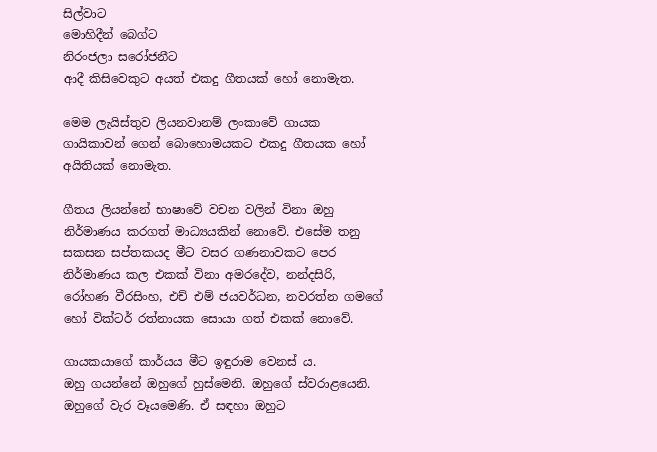සිල්වාට
මොහිදීන් බෙග්ට
නිරංජලා සරෝජනීට
ආදී කිසිවෙකුට අයත් එකදු ගීතයක් හෝ නොමැත.

මෙම ලැයිස්තුව ලියනවානම් ලංකාවේ ගායක ගායිකාවන් ගෙන් බොහොමයකට එකදු ගීතයක හෝ අයිතියක් නොමැත.

ගීතය ලියන්නේ භාෂාවේ වචන වලින් විනා ඔහු නිර්මාණය කරගත් මාධ්‍යයකින් නොවේ. එසේම තනු සකසන සප්තකයද මීට වසර ගණනාවකට පෙර නිර්මාණය කල එකක් විනා අමරදේව, නන්දසිරි, රෝහණ වීරසිංහ, එච් එම් ජයවර්ධන, නවරත්න ගමගේ හෝ වික්ටර් රත්නායක සොයා ගත් එකක් නොවේ.

ගායකයාගේ කාර්යය මීට ඉඳුරාම වෙනස් ය.
ඔහු ගයන්නේ ඔහුගේ හුස්මෙනි. ඔහුගේ ස්වරාළයෙනි. ඔහුගේ වැර වෑයමෙණි. ඒ සඳහා ඔහුට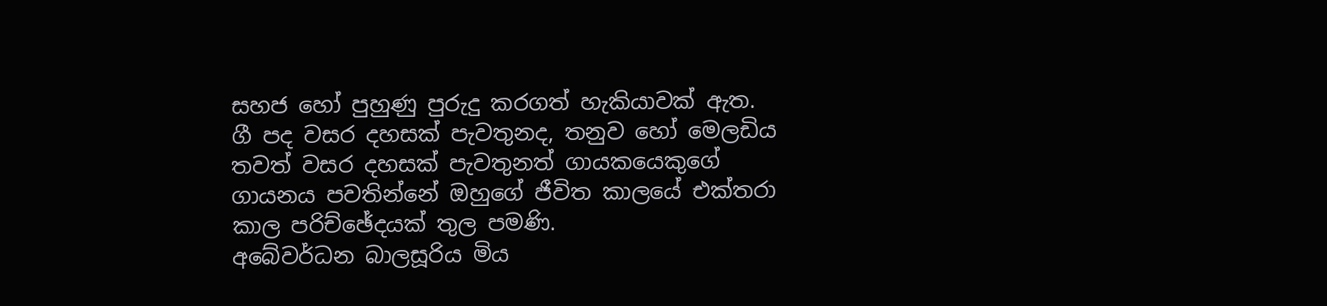සහජ හෝ පුහුණු පුරුදු කරගත් හැකියාවක් ඇත.
ගී පද වසර දහසක් පැවතුනද, තනුව හෝ මෙලඩිය තවත් වසර දහසක් පැවතුනත් ගායකයෙකුගේ ගායනය පවතින්නේ ඔහුගේ ජීවිත කාලයේ එක්තරා කාල පරිච්ඡේදයක් තුල පමණි.
අබේවර්ධන බාලසූරිය මිය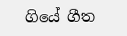ගියේ ගීත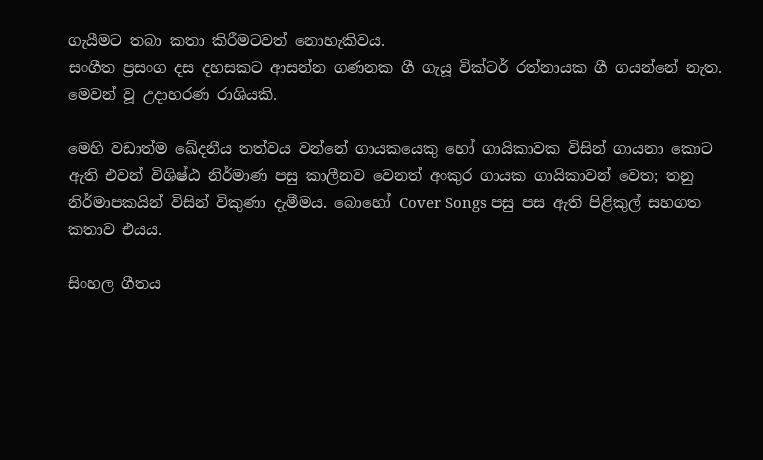ගැයීමට තබා කතා කිරීමටවත් නොහැකිවය.
සංගීත ප්‍රසංග දස දහසකට ආසන්න ගණනක ගී ගැයූ වික්ටර් රත්නායක ගී ගයන්නේ නැත.
මෙවන් වූ උදාහරණ රාශියකි.

මෙහි වඩාත්ම ඛේදනීය තත්වය වන්නේ ගායකයෙකු හෝ ගායිකාවක විසින් ගායනා කොට ඇති එවන් විශිෂ්ඨ නිර්මාණ පසු කාලීනව වෙනත් අංකුර ගායක ගායිකාවන් වෙත; තනු නිර්මාපකයින් විසින් විකුණා දැමීමය. බොහෝ Cover Songs පසු පස ඇති පිළිකුල් සහගත  කතාව එයය.

සිංහල ගීතය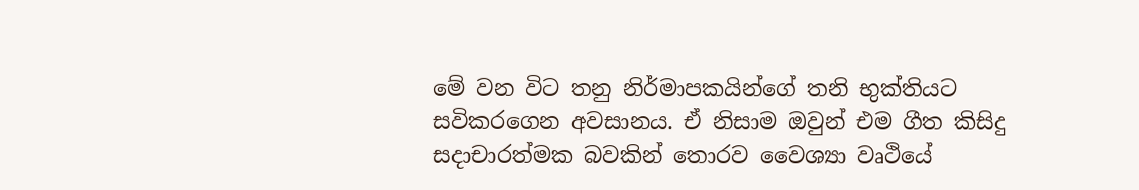මේ වන විට තනු නිර්මාපකයින්ගේ තනි භුක්තියට සවිකරගෙන අවසානය. ඒ නිසාම ඔවුන් එම ගීත කිසිදු සදාචාරත්මක බවකින් තොරව වෛශ්‍යා වෘථියේ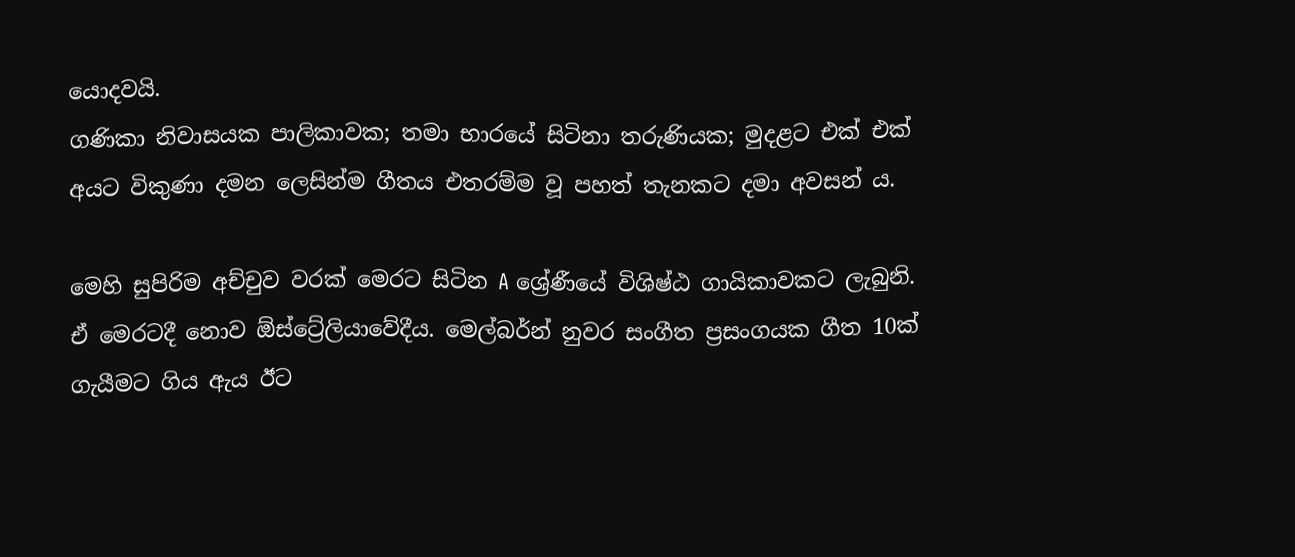යොදවයි.
ගණිකා නිවාසයක පාලිකාවක; තමා භාරයේ සිටිනා තරුණියක; මුදළට එක් එක් අයට විකුණා දමන ලෙසින්ම ගීතය එතරම්ම වූ පහත් තැනකට දමා අවසන් ය.

මෙහි සුපිරිම අච්චුව වරක් මෙරට සිටින A ශ්‍රේණීයේ විශිෂ්ඨ ගායිකාවකට ලැබුනි. ඒ මෙරටදී නොව ඕස්ට්‍රේලියාවේදීය. මෙල්බර්න් නුවර සංගීත ප්‍රසංගයක ගීත 10ක් ගැයීමට ගිය ඇය ඊට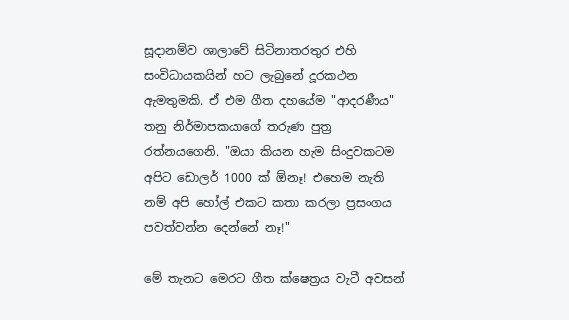සූදානම්ව ශාලාවේ සිටිනාතරතුර එහි සංවිධායකයින් හට ලැබුනේ දූරකථන ඇමතුමකි. ඒ එම ගීත දහයේම "ආදරණීය" තනු නිර්මාපකයාගේ තරුණ පුත්‍ර රත්නයගෙනි. "ඔයා කියන හැම සිංදුවකටම අපිට ඩොලර් 1000 ක් ඕනෑ! එහෙම නැති නම් අපි හෝල් එකට කතා කරලා ප්‍රසංගය පවත්වන්න දෙන්නේ නෑ!"

මේ තැනට මෙරට ගීත ක්ෂෙත්‍රය වැටී අවසන්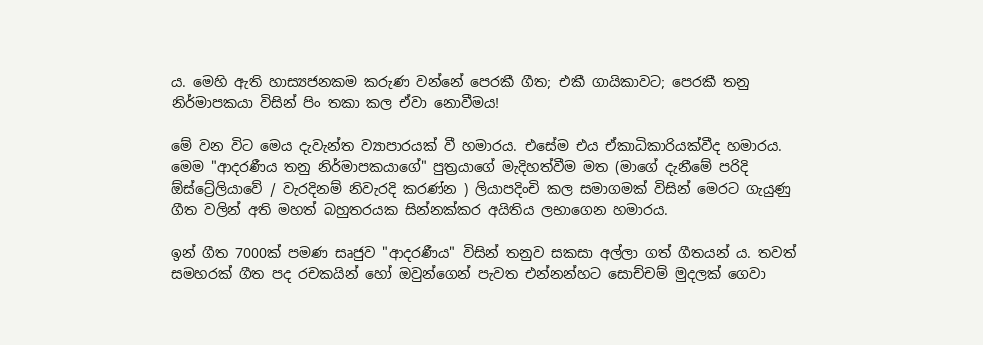ය. මෙහි ඇති හාස්‍යජනකම කරුණ වන්නේ පෙරකී ගීත; එකී ගායිකාවට; පෙරකී තනු නිර්මාපකයා විසින් පිං තකා කල ඒවා නොවීමය!

මේ වන විට මෙය දැවැන්ත ව්‍යාපාරයක් වී හමාරය. එසේම එය ඒකාධිකාරියක්වීද හමාරය.
මෙම "ආදරණීය තනු නිර්මාපකයාගේ" පුත්‍රයාගේ මැදිහත්වීම මත (මාගේ දැනීමේ පරිදි ඕස්ට්‍රේලියාවේ / වැරදිනම් නිවැරදි කරණ්න ) ලියාපදිංචි කල සමාගමක් විසින් මෙරට ගැයුණු ගීත වලින් අති මහත් බහුතරයක සින්නක්කර අයිතිය ලභාගෙන හමාරය.

ඉන් ගීත 7000ක් පමණ සෘජුව "ආදරණීය" විසින් තනුව සකසා අල්ලා ගත් ගීතයන් ය. තවත් සමහරක් ගීත පද රචකයින් හෝ ඔවුන්ගෙන් පැවත එන්නන්හට සොච්චම් මුදලක් ගෙවා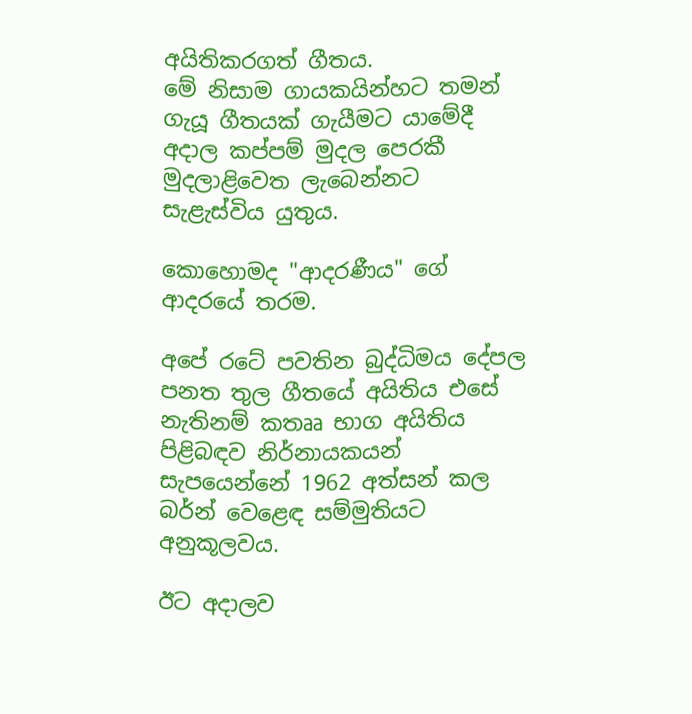අයිතිකරගත් ගීතය.
මේ නිසාම ගායකයින්හට තමන් ගැයූ ගීතයක් ගැයීමට යාමේදී අදාල කප්පම් මුදල පෙරකී මුදලාළිවෙත ලැබෙන්නට සැළැස්විය යුතුය.

කොහොමද "ආදරණීය" ගේ ආදරයේ තරම.

අපේ රටේ පවතින බුද්ධිමය දේපල පනත තුල ගීතයේ අයිතිය එසේ නැතිනම් කතෲ භාග අයිතිය පිළිබඳව නිර්නායකයන් සැපයෙන්නේ 1962 අත්සන් කල බර්න් වෙළෙඳ සම්මුතියට අනුකූලවය.

ඊට අදාලව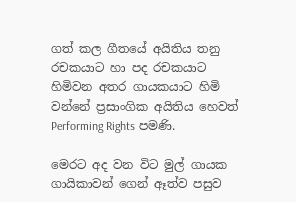ගත් කල ගීතයේ අයිතිය තනු රචකයාට හා පද රචකයාට හිමිවන අතර ගායකයාට හිමි වන්නේ ප්‍රසාංගික අයිතිය හෙවත් Performing Rights පමණි.

මෙරට අද වන විට මුල් ගායක ගායිකාවන් ගෙන් ඈත්ව පසුව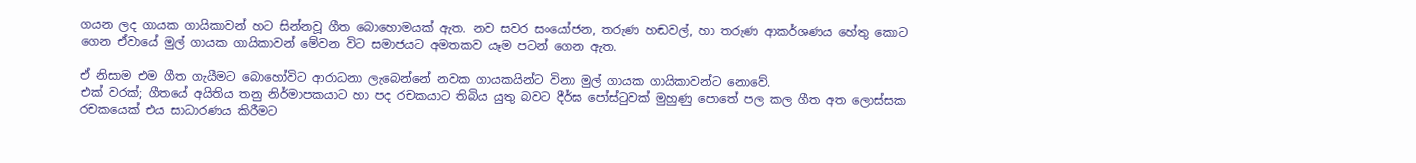ගයන ලද ගායක ගායිකාවන් හට සින්නවූ ගීත බොහොමයක් ඇත. නව සවර සංයෝජන, තරුණ හඬවල්, හා තරුණ ආකර්ශණය හේතු කොට ගෙන ඒවායේ මුල් ගායක ගායිකාවන් මේවන විට සමාජයට අමතකව යෑම පටන් ගෙන ඇත.

ඒ නිසාම එම ගීත ගැයීමට බොහෝවිට ආරාධනා ලැබෙන්නේ නවක ගායකයින්ට විනා මුල් ගායක ගායිකාවන්ට නොවේ.
එක් වරක්; ගීතයේ අයිතිය තනු නිර්මාපකයාට හා පද රචකයාට තිබිය යුතු බවට දීර්ඝ පෝස්ටුවක් මුහුණු පොතේ පල කල ගීත අත ලොස්සක රචකයෙක් එය සාධාරණය කිරීමට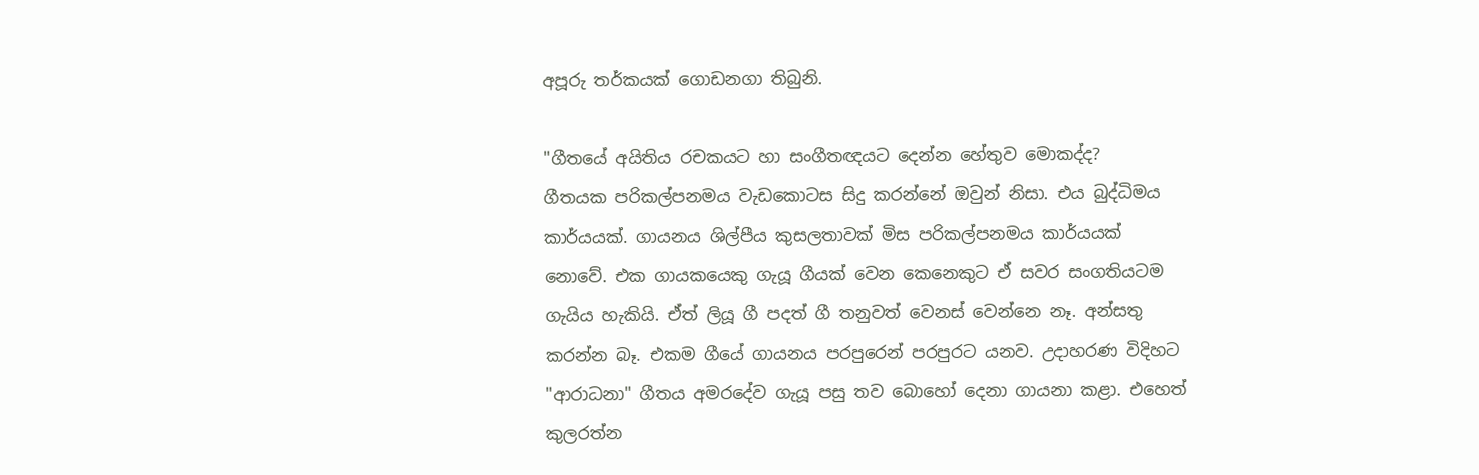අපූරු තර්කයක් ගොඩනගා තිබුනි.

"ගීතයේ අයිතිය රචකයට හා සංගීතඥයට දෙන්න හේතුව මොකද්ද?
ගීතයක පරිකල්පනමය වැඩකොටස සිදු කරන්නේ ඔවුන් නිසා. එය බුද්ධිමය කාර්යයක්. ගායනය ශිල්පීය කුසලතාවක් මිස පරිකල්පනමය කාර්යයක් නොවේ. එක ගායකයෙකු ගැයූ ගීයක් වෙන කෙනෙකුට ඒ සවර සංගතියටම ගැයිය හැකියි. ඒත් ලියූ ගී පදත් ගී තනුවත් වෙනස් වෙන්නෙ නෑ. අන්සතු කරන්න බෑ. එකම ගීයේ ගායනය පරපුරෙන් පරපුරට යනව. උදාහරණ විදිහට "ආරාධනා" ගීතය අමරදේව ගැයූ පසු තව බොහෝ දෙනා ගායනා කළා. එහෙත් කුලරත්න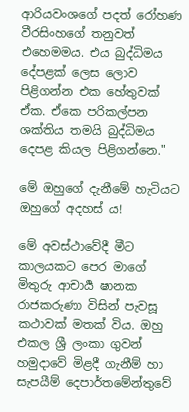ආරියවංශගේ පදත් රෝහණ වීරසිංහගේ තනුවත් එහෙමමය. එය බුද්ධිමය දේපළක් ලෙස ලොව පිළිගන්න එක හේතුවක් ඒක. ඒකෙ පරිකල්පන ශක්තිය තමයි බුද්ධිමය දෙපළ කියල පිළිගන්නෙ."

මේ ඔහුගේ දැනීමේ හැටියට ඔහුගේ අදහස් ය!

මේ අවස්ථාවේදී මීට කාලයකට පෙර මාගේ මිතුරු ආචාර්‍ය ෂානක රාජකරුණා විසින් පැවසූ කථාවක් මතක් විය. ඔහු එකල ශ්‍රී ලංකා ගුවන් හමුදාවේ මිළදී ගැනීම් හා සැපයීම් දෙපාර්තමේන්තුවේ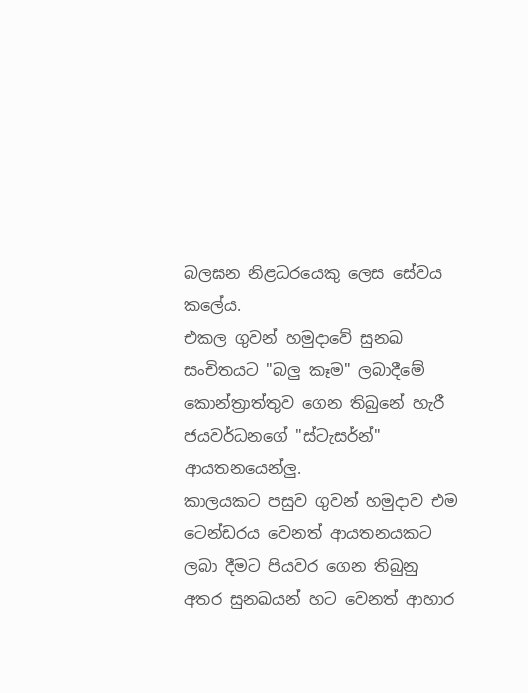බලඝන නිළධරයෙකු ලෙස සේවය කලේය.
එකල ගුවන් හමුදාවේ සුනඛ සංචිතයට "බලු කෑම" ලබාදීමේ කොන්ත්‍රාත්තුව ගෙන තිබුනේ හැරී ජයවර්ධනගේ "ස්ටැසර්න්" ආයතනයෙන්ලු.
කාලයකට පසුව ගුවන් හමුදාව එම ටෙන්ඩරය වෙනත් ආයතනයකට ලබා දීමට පියවර ගෙන තිබුනු අතර සුනඛයන් හට වෙනත් ආහාර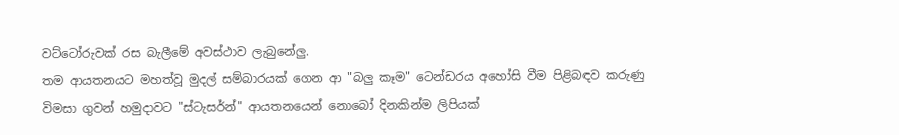වට්ටෝරුවක් රස බැලීමේ අවස්ථාව ලැබුනේලු.
තම ආයතනයට මහත්වූ මුදල් සම්බාරයක් ගෙන ආ "බලු කෑම" ටෙන්ඩරය අහෝසි වීම පිළිබඳව කරුණු විමසා ගුවන් හමුදාවට "ස්ටැසර්න්" ආයතනයෙන් නොබෝ දිනකින්ම ලිපියක්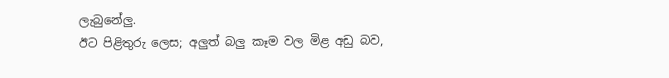ලැබුනේලු.
ඊට පිළිතුරු ලෙස; අලුත් බලු කෑම වල මිළ අඩු බව,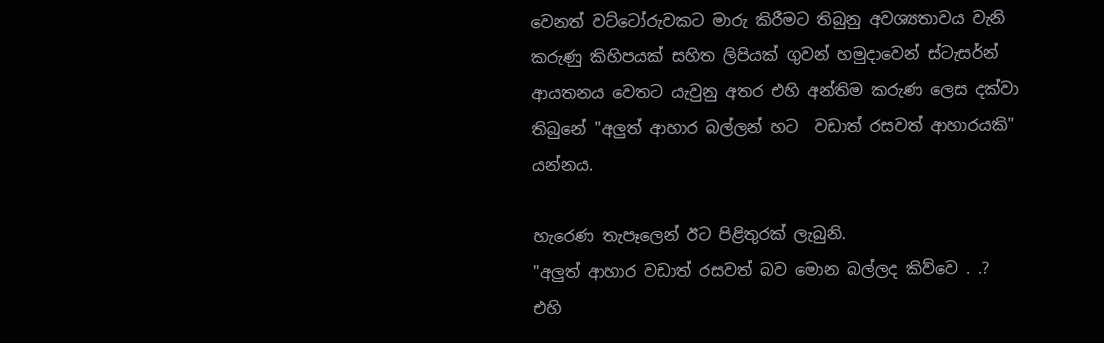වෙනත් වට්ටෝරුවකට මාරු කිරීමට තිබුනු අවශ්‍යතාවය වැනි කරුණු කිහිපයක් සහිත ලිපියක් ගුවන් හමුදාවෙන් ස්ටැසර්න් ආයතනය වෙතට යැවුනු අතර එහි අන්තිම කරුණ ලෙස දක්වා තිබුනේ "අලුත් ආහාර බල්ලන් හට  වඩාත් රසවත් ආහාරයකි"  යන්නය.

හැරෙණ තැපෑලෙන් ඊට පිළිතුරක් ලැබුනි.
"අලුත් ආහාර වඩාත් රසවත් බව මොන බල්ලද කිව්වෙ . .? එහි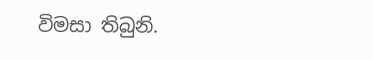විමසා තිබුනි.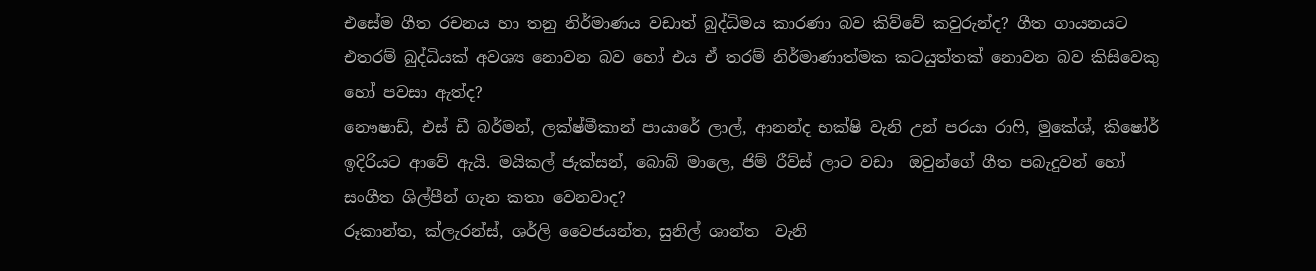එසේම ගීත රචනය හා තනු නිර්මාණය වඩාත් බුද්ධිමය කාරණා බව කිව්වේ කවුරුන්ද? ගීත ගායනයට එතරම් බුද්ධියක් අවශ්‍ය නොවන බව හෝ එය ඒ තරම් නිර්මාණාත්මක කටයුත්තක් නොවන බව කිසිවෙකු හෝ පවසා ඇත්ද?
නෞෂාඩ්, එස් ඩී බර්මන්, ලක්ෂ්මීකාන් පායාරේ ලාල්, ආනන්ද භක්ෂි වැනි උන් පරයා රාෆි, මුකේශ්, කිෂෝර් ඉදිරියට ආවේ ඇයි. මයිකල් ජැක්සන්, බොබ් මාලෙ, ජිම් රීව්ස් ලාට වඩා  ඔවුන්ගේ ගීත පබැදුවන් හෝ සංගීත ශිල්පීන් ගැන කතා වෙනවාද?
රූකාන්ත, ක්ලැරන්ස්, ශර්ලි වෛජයන්ත, සුනිල් ශාන්ත  වැනි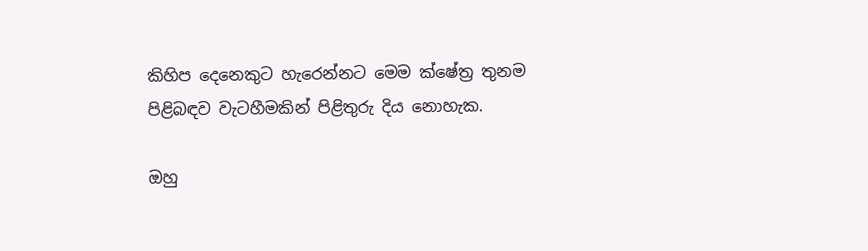කිහිප දෙනෙකුට හැරෙන්නට මෙම ක්ෂේත්‍ර තුනම පිළිබඳව වැටහීමකින් පිළිතුරු දිය නොහැක.

ඔහු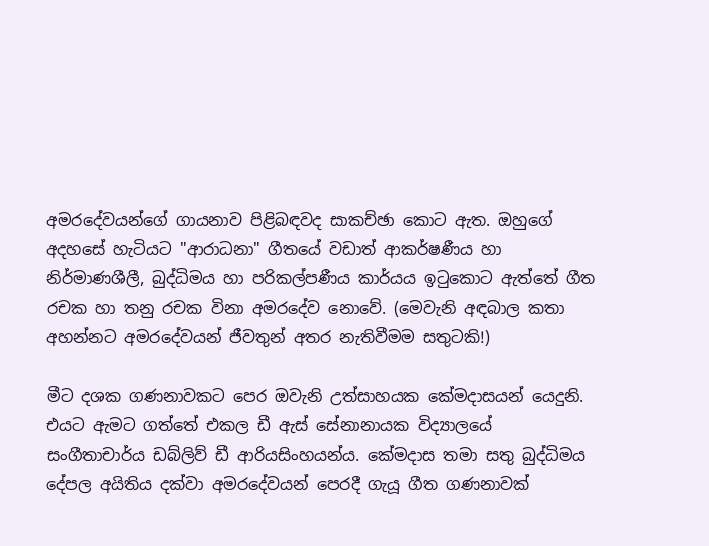අමරදේවයන්ගේ ගායනාව පිළිබඳවද සාකච්ඡා කොට ඇත. ඔහුගේ අදහසේ හැටියට "ආරාධනා" ගීතයේ වඩාත් ආකර්ෂණීය හා නිර්මාණශීලී, බුද්ධිමය හා පරිකල්පණීය කාර්යය ඉටුකොට ඇත්තේ ගීත රචක හා තනු රචක විනා අමරදේව නොවේ. (මෙවැනි අඳබාල කතා අහන්නට අමරදේවයන් ජීවතුන් අතර නැතිවීමම සතුටකි!)

මීට දශක ගණනාවකට පෙර ඔවැනි උත්සාහයක කේමදාසයන් යෙදුනි. එයට ඇමට ගත්තේ එකල ඩී ඇස් සේනානායක විද්‍යාලයේ සංගීතාචාර්ය ඩබ්ලිව් ඩී ආරියසිංහයන්ය. කේමදාස තමා සතු බුද්ධිමය දේපල අයිතිය දක්වා අමරදේවයන් පෙරදී ගැයූ ගීත ගණනාවක්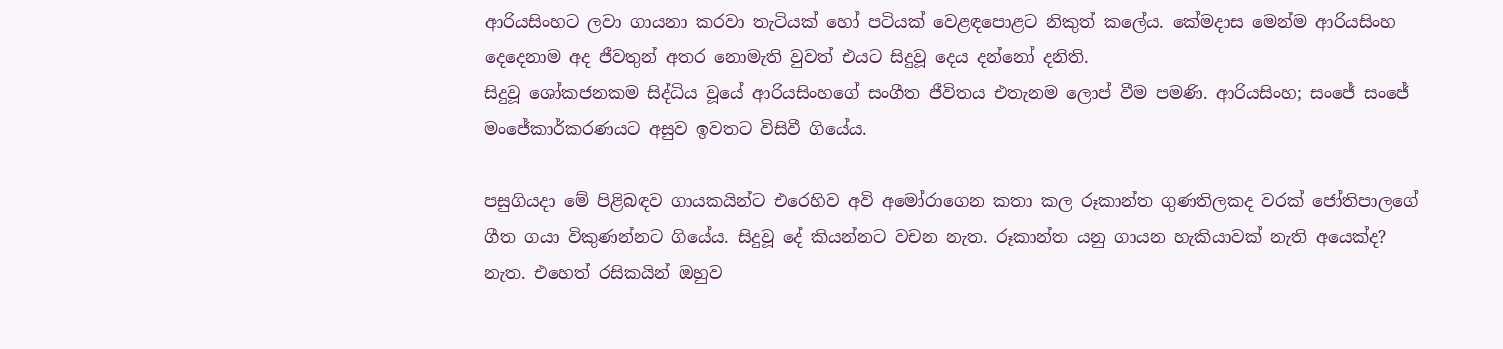ආරියසිංහට ලවා ගායනා කරවා තැටියක් හෝ පටියක් වෙළඳපොළට නිකුත් කලේය. කේමදාස මෙන්ම ආරියසිංහ දෙදෙනාම අද ජීවතුන් අතර නොමැති වුවත් එයට සිදුවූ දෙය දන්නෝ දනිති.
සිදුවූ ශෝකජනකම සිද්ධිය වූයේ ආරියසිංහගේ සංගීත ජීවිතය එතැනම ලොප් වීම පමණි. ආරියසිංහ; සංජේ සංජේ මංජේකාර්කරණයට අසුව ඉවතට විසිවී ගියේය.

පසුගියදා මේ පිළිබඳව ගායකයින්ට එරෙහිව අවි අමෝරාගෙන කතා කල රූකාන්ත ගුණතිලකද වරක් ජෝතිපාලගේ ගීත ගයා විකුණන්නට ගියේය. සිදුවූ දේ කියන්නට වචන නැත. රූකාන්ත යනු ගායන හැකියාවක් නැති අයෙක්ද? නැත. එහෙත් රසිකයින් ඔහුව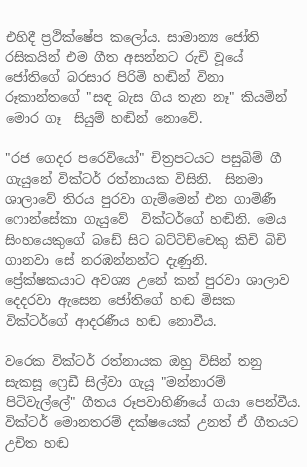එහිදී ප්‍රථික්ෂේප කලෝය. සාමාන්‍ය ජෝති රසිකයින් එම ගීත අසන්නට රුචි වූයේ ජෝතිගේ බරසාර පිරිමි හඬින් විනා රූකාන්තගේ "සඳ බැස ගිය තැන නෑ" කියමින් මොර ගෑ  සියුම් හඬින් නොවේ.

"රජ ගෙදර පරෙවියෝ" චිත්‍රපටයට පසුබිම් ගී ගැයුනේ වික්ටර් රත්නායක විසිනි.  සිනමා ශාලාවේ තිරය පුරවා ගැම්මෙන් එන ගාමිණී ෆොන්සේකා ගැයුවේ  වික්ටර්ගේ හඬිනි. මෙය සිංහයෙකුගේ බඩේ සිට බට්ටිච්චෙකු කිචි බිචි ගානවා සේ නරඹන්නන්ට දැණුනි.
ප්‍රේක්ෂකයාට අවශ්‍ය උනේ කන් පුරවා ශාලාව දෙදරවා ඇසෙන ජෝතිගේ හඬ මිසක වික්ටර්ගේ ආදරණීය හඬ නොවීය.

වරෙක වික්ටර් රත්නායක ඔහු විසින් තනු සැකසූ ෆ්‍රෙඩී සිල්වා ගැයූ "මන්නාරම් පිටිවැල්ලේ" ගීතය රූපවාහිණියේ ගයා පෙන්වීය. වික්ටර් මොනතරම් දක්ෂයෙක් උනත් ඒ ගීතයට උචිත හඬ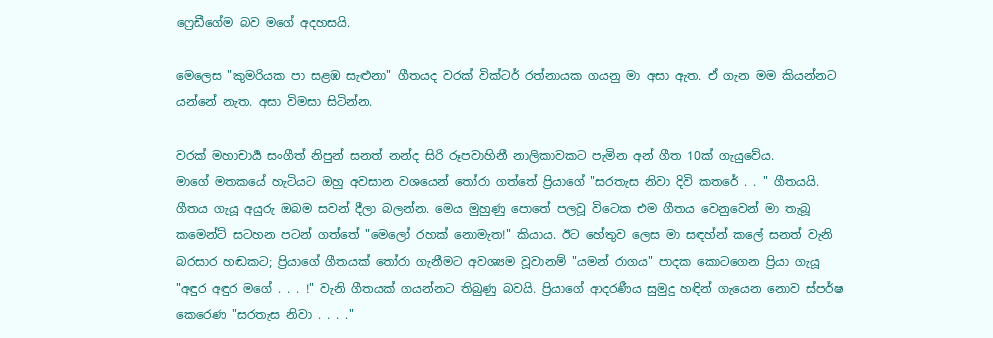ෆ්‍රෙඩීගේම බව මගේ අදහසයි.

මෙලෙස "කුමරියක පා සළඹ සැළුනා" ගීතයද වරක් වික්ටර් රත්නායක ගයනු මා අසා ඇත. ඒ ගැන මම කියන්නට යන්නේ නැත. අසා විමසා සිටින්න.

වරක් මහාචාර්‍ය සංගීත් නිපුන් සනත් නන්ද සිරි රූපවාහිනී නාලිකාවකට පැමින අන් ගීත 10ක් ගැයුවේය.
මාගේ මතකයේ හැටියට ඔහු අවසාන වශයෙන් තෝරා ගත්තේ ප්‍රියාගේ "සරතැස නිවා දිවි කතරේ . . " ගීතයයි. ගීතය ගැයූ අයුරු ඔබම සවන් දීලා බලන්න. මෙය මුහුණු පොතේ පලවූ විටෙක එම ගීතය වෙනුවෙන් මා තැබූ කමෙන්ට් සටහන පටන් ගත්තේ "මෙලෝ රහක් නොමැත!" කියාය. ඊට හේතුව ලෙස මා සඳහ්න් කලේ සනත් වැනි බරසාර හඬකට; ප්‍රියාගේ ගීතයක් තෝරා ගැනීමට අවශ්‍යම වූවානම් "යමන් රාගය" පාදක කොටගෙන ප්‍රියා ගැයූ "අඳුර අඳුර මගේ . . . !" වැනි ගීතයක් ගයන්නට තිබුණු බවයි. ප්‍රියාගේ ආදරණීය සුමුදු හඳින් ගැයෙන නොව ස්පර්ෂ කෙරෙණ "සරතැස නිවා . . . ."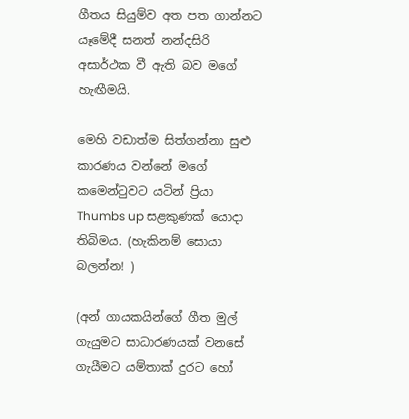ගීතය සියුම්ව අත පත ගාන්නට යෑමේදී සනත් නන්දසිරි අසාර්ථක වී ඇති බව මගේ හැඟීමයි.

මෙහි වඩාත්ම සිත්ගන්නා සුළු කාරණය වන්නේ මගේ කමෙන්ටුවට යටින් ප්‍රියා Thumbs up සළකුණක් යොදා තිබිමය. (හැකිනම් සොයා බලන්න! )

(අන් ගායකයින්ගේ ගීත මුල් ගැයුමට සාධාරණයක් වනසේ ගැයීමට යම්තාක් දුරට හෝ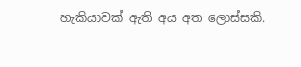හැකියාවක් ඇති අය අත ලොස්සකි.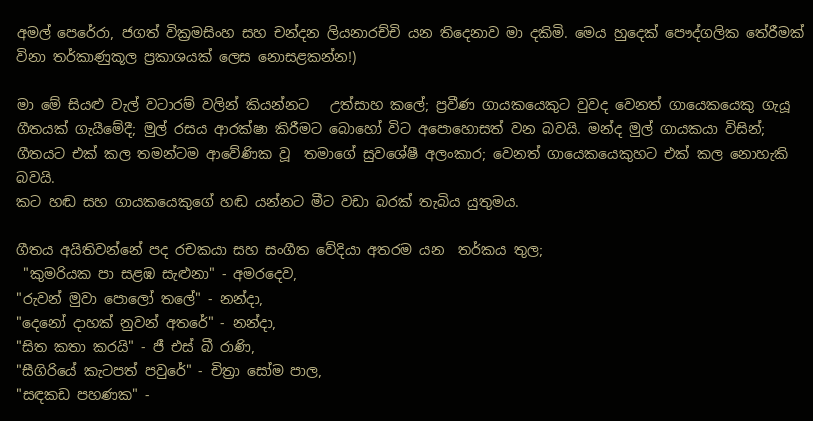අමල් පෙරේරා, ජගත් වික්‍රමසිංහ සහ චන්දන ලියනාරච්චි යන තිදෙනාව මා දකිමි. මෙය හුදෙක් පෞද්ගලික තේරීමක් විනා තර්කාණුකූල ප්‍රකාශයක් ලෙස නොසළකන්න!)

මා මේ සියළු වැල් වටාරම් වලින් කියන්නට   උත්සාහ කලේ; ප්‍රවීණ ගායකයෙකුට වුවද වෙනත් ගායෙකයෙකු ගැයූ ගීතයක් ගැයීමේදී; මුල් රසය ආරක්ෂා කිරීමට බොහෝ විට අපොහොසත් වන බවයි. මන්ද මුල් ගායකයා විසින්; ගීතයට එක් කල තමන්ටම ආවේණික වූ  තමාගේ සුවශේෂී අලංකාර; වෙනත් ගායෙකයෙකුහට එක් කල නොහැකි බවයි.
කට හඬ සහ ගායකයෙකුගේ හඬ යන්නට මීට වඩා බරක් තැබිය යුතුමය.

ගීතය අයිතිවන්නේ පද රචකයා සහ සංගීත වේදියා අතරම යන  තර්කය තුල;
 "කුමරියක පා සළඹ සැළුනා" - අමරදෙව,
"රුවන් මුවා පොලෝ තලේ" - නන්දා,
"දෙනෝ දාහක් නුවන් අතරේ" - නන්දා,
"සිත කතා කරයි" - ජී එස් බී රාණි,
"සීගිරියේ කැටපත් පවුරේ" - චිත්‍රා සෝම පාල,
"සඳකඩ පහණක" -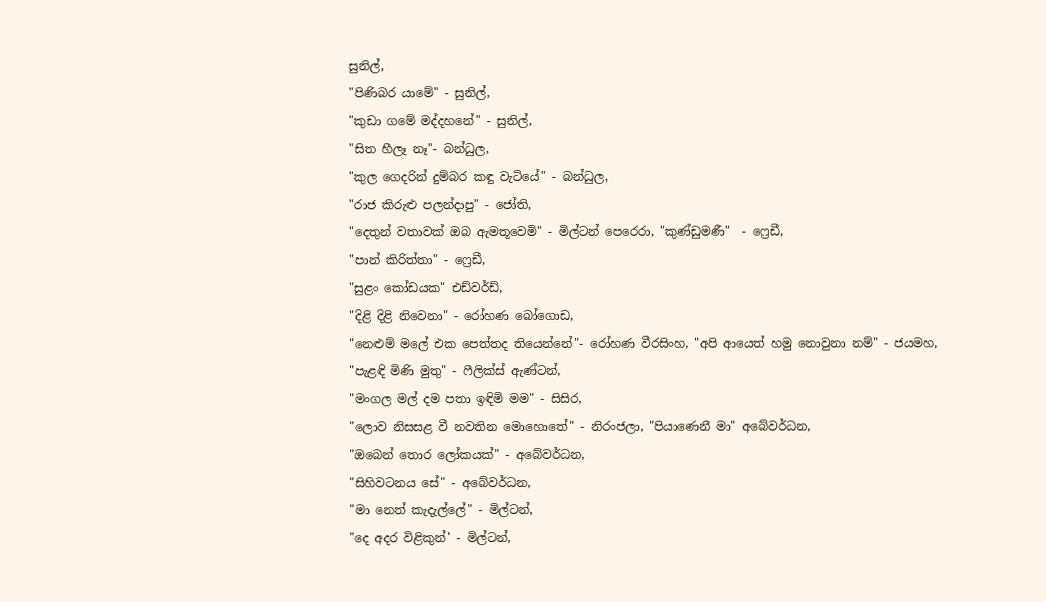සුනිල්,
"පිණිබර යාමේ" - සුනිල්,
"කුඩා ගමේ මද්දහනේ" - සුනිල්,
"සිත හීලෑ නෑ"- බන්ධුල,
"කුල ගෙදරින් දුම්බර කඳු වැටියේ" - බන්ධුල,
"රාජ කිරුළු පලන්දාපු" - ජෝති,
"දෙතුන් වතාවක් ඔබ ඇමතූවෙමි" - මිල්ටන් පෙරෙරා, "කුණ්ඩුමණී"  - ෆ්‍රෙඩී,
"පාන් කිරිත්තා" - ෆ්‍රෙඩී,
"සුළං කෝඩයක" එඩ්වර්ඩ්,
"දිළි දිළි නිවෙනා" - රෝහණ බෝගොඩ,
"නෙළුම් මලේ එක පෙත්තද තියෙන්නේ"- රෝහණ වීරසිංහ, "අපි ආයෙත් හමු නොවුනා නම්" - ජයමහ,
"පැළඳි මිණි මුතු" - ෆීලික්ස් ඇණ්ටන්,
"මංගල මල් දම පතා ඉඳිමි මම" - සිසිර,
"ලොව නිසසළ වී නවතින මොහොතේ" - නිරංජලා, "පියාණෙනී මා" අබේවර්ධන,
"ඔබෙන් තොර ලෝකයක්" - අබේවර්ධන,
"සිහිවටනය සේ" - අබේවර්ධන,
"මා නෙත් කැදැල්ලේ" - මිල්ටන්,
"දෙ අදර විළිකුන්' - මිල්ටන්,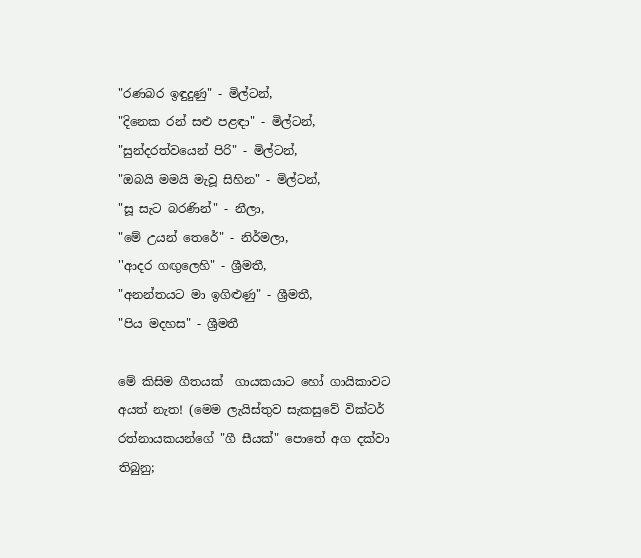"රණබර ඉඳුදුණු" - මිල්ටන්,
"දිනෙක රන් සළු පළඳා" - මිල්ටන්,
"සුන්දරත්වයෙන් පිරි" - මිල්ටන්,
"ඔබයි මමයි මැවූ සිහින" - මිල්ටන්,
"සූ සැට බරණින්" - නීලා,
"මේ උයන් තෙරේ" - නිර්මලා,
''ආදර ගඟුලෙහි" - ශ්‍රීමතී,
"අනන්තයට මා ඉගිළුණු" - ශ්‍රීමතී,
"පිය මදහස" - ශ්‍රීමතී

මේ කිසිම ගීතයක්  ගායකයාට හෝ ගායිකාවට අයත් නැත! (මෙම ලැයිස්තුව සැකසුවේ වික්ටර් රත්නායකයන්ගේ "ගී සීයක්" පොතේ අග දක්වා තිබුනු;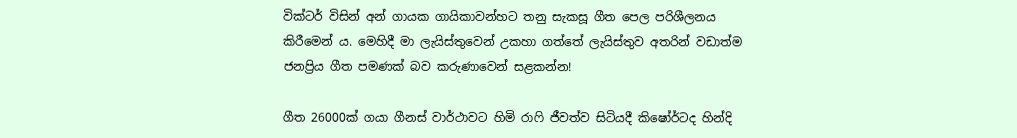වික්ටර් විසින් අන් ගායක ගායිකාවන්හට තනු සැකසූ ගීත පෙල පරිශීලනය කිරීමෙන් ය. මෙහිදී මා ලැයිස්තුවෙන් උකහා ගත්තේ ලැයිස්තුව අතරින් වඩාත්ම ජනප්‍රිය ගීත පමණක් බව කරුණාවෙන් සළකන්න!

ගීත 26000ක් ගයා ගීනස් වාර්ථාවට හිමි රාෆි ජීවත්ව සිටියදී කිෂෝර්ටද හින්දි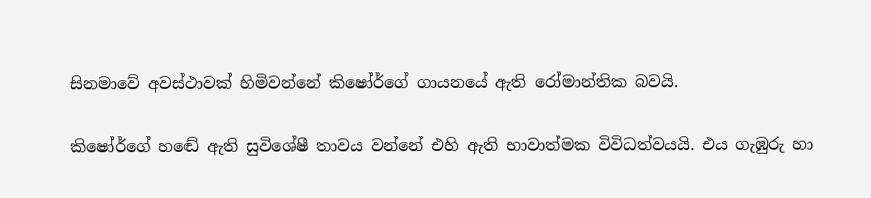සිනමාවේ අවස්ථාවක් හිමිවන්නේ කිෂෝර්ගේ ගායනයේ ඇති රෝමාන්තික බවයි.

කිෂෝර්ගේ හඬේ ඇති සුවිශේෂී තාවය වන්නේ එහි ඇති භාවාත්මක විවිධත්වයයි. එය ගැඹුරු හා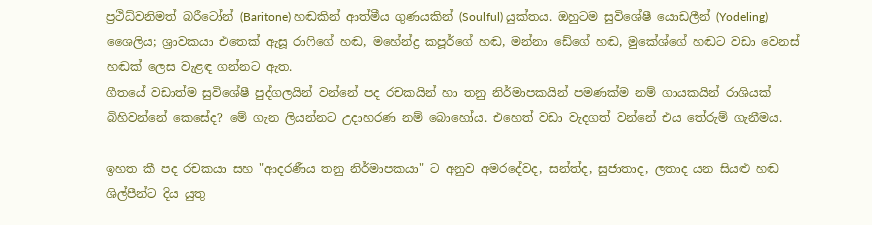ප්‍රථිධ්වනිමත් බරීටෝන් (Baritone) හඬකින් ආත්මීය ගුණයකින් (Soulful) යුක්තය. ඔහුටම සුවිශේෂී යොඩලීන් (Yodeling) ශෛලිය; ශ්‍රාවකයා එතෙක් ඇසූ රාෆිගේ හඬ, මහේන්ද්‍ර කපූර්ගේ හඬ, මන්නා ඩේගේ හඬ, මුකේශ්ගේ හඬට වඩා වෙනස් හඬක් ලෙස වැළඳ ගන්නට ඇත.
ගීතයේ වඩාත්ම සුවිශේෂී පුද්ගලයින් වන්නේ පද රචකයින් හා තනු නිර්මාපකයින් පමණක්ම නම් ගායකයින් රාශියක් බිහිවන්නේ කෙසේද? මේ ගැන ලියන්නට උදාහරණ නම් බොහෝය. එහෙත් වඩා වැදගත් වන්නේ එය තේරුම් ගැනීමය.

ඉහත කී පද රචකයා සහ "ආදරණීය තනු නිර්මාපකයා" ට අනුව අමරදේවද, සන්ත්ද, සුජාතාද, ලතාද යන සියළු හඬ ශිල්පීන්ට දිය යුතු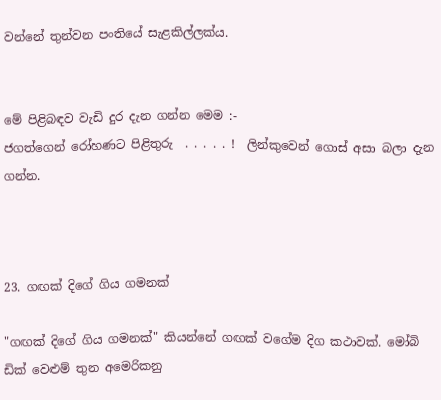වන්නේ තුන්වන පංතියේ සැළකිල්ලක්ය.


මේ පිළිබඳව වැඩි දුර දැන ගන්න මෙම :-
ජගත්ගෙන් රෝහණට පිළිතුරු  . . . . . !  ලින්කුවෙන් ගොස් අසා බලා දැන ගන්න.



23. ගඟක් දිගේ ගිය ගමනක්

"ගඟක් දිගේ ගිය ගමනක්" කියන්නේ ගඟක් වගේම දිග කථාවක්. මෝබි ඩික් වෙළුම් තුන අමෙරිකනු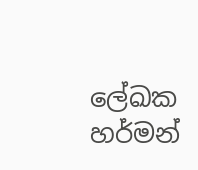ලේඛක හර්මන්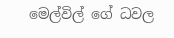මෙල්විල් ගේ ධවල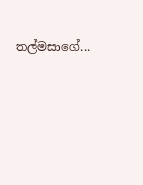තල්මසාගේ...